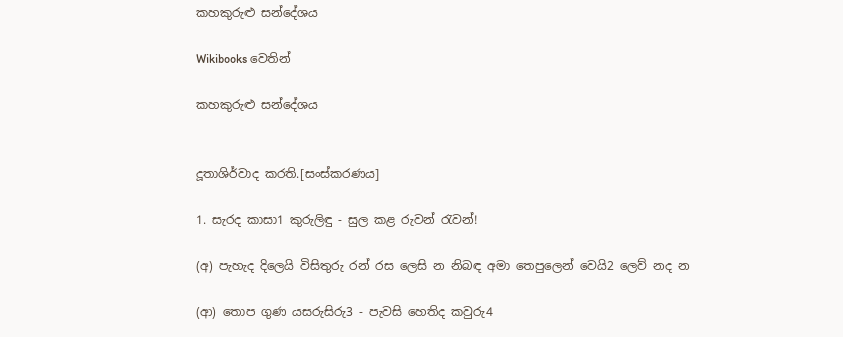කහකුරුළු ස‍න්දේශය

Wikibooks වෙතින්

කහකුරුළු ස‍න්දේශය


දූතාශිර්වා‍ද කරති.[සංස්කරණය]

1. සැරද කාසා1 කුරුලිඳු - සුල කළ රුවන් රැවන්!

(අ) පැහැද දිලෙයි විසිතුරු රන් රස ලෙසි න නිබඳ අමා තෙපුලෙන් වෙයි2 ලෙව් නද න

(ආ) තොප ගුණ යසරුසිරු3 - පැවසි හෙතිද කවුරු4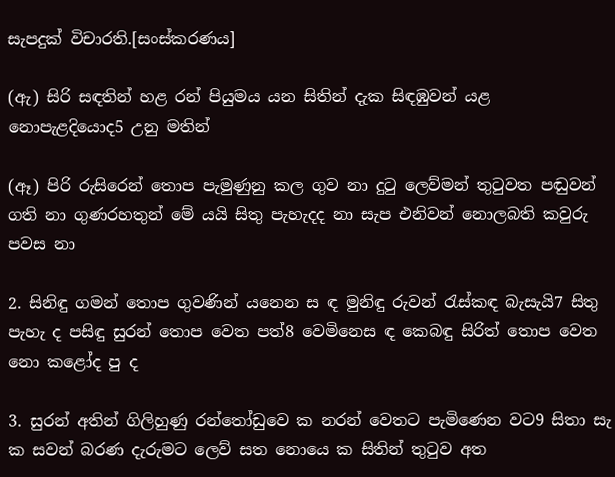සැපදුක් විචාරති.[සංස්කරණය]

(ඇ) සිරි සඳතින් හළ රන් පියුමය යන සිතින් දැක සිඳඹුවන් යළ නොපැළදියොද5 උනු මතින්

(ඈ) පිරි රුසිරෙන් තොප පැමුණුනු කල ගුව නා දුටු ලෙව්මන් තුටුවත පඬුවන් ගති නා ගුණරහතුන් මේ යයි සිතු පැහැදද නා සැප එනිවන් නොලබති කවුරු පවස නා

2. සිනිඳු ගමන් තොප ගුවණින් යනෙන ස ඳ මුනිඳු රුවන් රැස්කඳ බැසැයි7 සිතු පැහැ ද පසිඳු සුරන් තොප වෙත පත්8 වෙමිනෙස ඳ කෙබඳු සිරිත් තොප වෙත නො කළෝද පු ද

3. සුරන් අතින් ගිලිහුණු රන්තෝඩුවෙ ක නරන් වෙතට පැමිණෙන වට9 සිතා සැ ක සවන් බරණ දැරුමට ලෙව් සත නොයෙ ක සිතින් තුටුව අත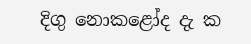දිගු නො‍කළෝද දැ ක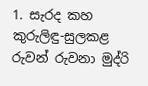1. සැරද කහ කුරුලිඳු-සුලකළ රුවන් රුවනා මුද්රි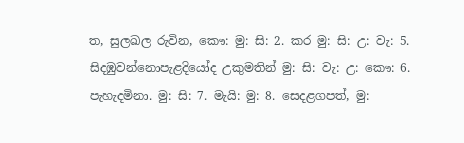ත, සුලඛල රුවින, කෞ: මු: සි: 2. කර මු: සි: උ: වැ: 5. සිදඹුවන්නොපැළදියෝද උකුමතින් මු: සි: වැ: උ: කෞ: 6. පැහැදමිනා. මු: සි: 7. මැයි: මු: 8. සෙදළගපත්, මු: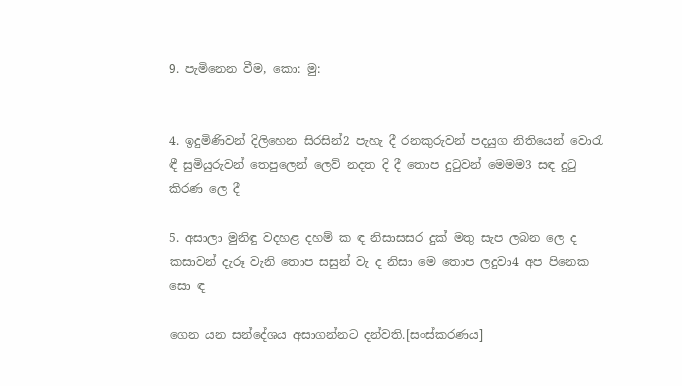9. පැමිනෙන වීම, කො: මු:


4. ඉදුමිණිවන් දිලිහෙන සිරසින්2 පැහැ දී රනකුරුවන් පදයුග නිතියෙන් වොරැ ඳී සුමි‍යුරුවන් තෙපුලෙන් ලෙව් නදත දි දී තොප දුටුවන් මෙමම3 සඳ දුටු කිරණ ලෙ දී

5. අසාලා මුනිඳු වදහළ දහම් ක ඳ නිසාසසර දුක් මතු සැප ලබන ලෙ ද කසාවන් දැරූ වැනි තොප සසුන් වැ ද නිසා මෙ තොප ලදුවා4 අප පිනෙක සො ඳ

ගෙන යන සන්දේශය අසාගන්නට දන්වති.[සංස්කරණය]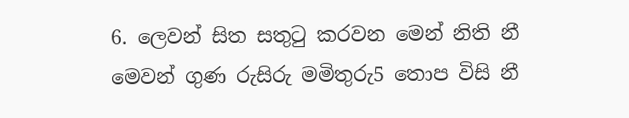6. ලෙවන් සිත සතුටු කරවන මෙන් නිති නී මෙවන් ගුණ රුසිරු මමිතුරු5 තොප විසි නී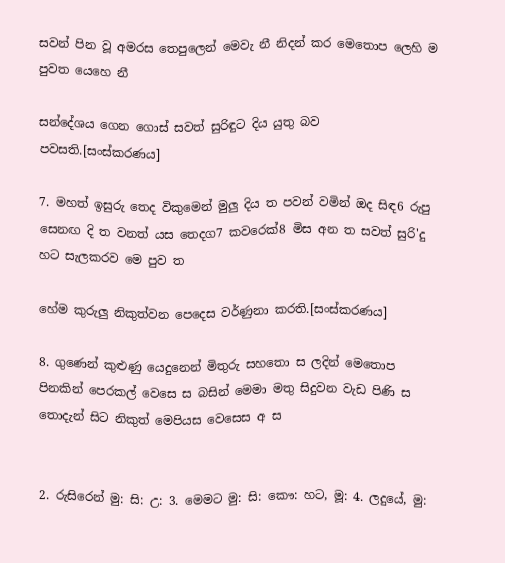සවන් පින වූ අමරස තෙපුලෙන් මෙවැ නී නිදන් කර මෙතොප ලෙහි ම පුවත යෙහෙ නී

සන්දේශය ගෙන ගොස් සවත් සුරිඳුට දිය යුතු බව පවසති.[සංස්කරණය]

7. මහත් ඉසුරු තෙද විකුමෙන් මුලු දිය ත පවන් ‍වමින් ඔද සිඳ6 රුපු සෙනඟ දි ත වනත් යස තෙදග7 කවරෙක්8 මිස අන ත සවත් සුරි'දු හට සැලකරව මෙ පුව ත

හේම කුරුලු නිකුත්වන පෙදෙස වර්ණුනා කරති.[සංස්කරණය]

8. ගුණෙන් කුළුණු යෙදුනෙන් මිතුරු ස‍හතො ස ලදින් මෙතොප පිනකින් පෙරකල් වෙසෙ ස බසින් මෙමා මතු සිදුවන වැඩ පිණි ස තොදැන් සිට නිකුත් මෙපියස වෙසෙස අ ස


2. රු‍සිරෙන් මු: සි: උ: 3. මෙමට මු: සි: කෞ: හට, මූ: 4. ලදුයේ, මු: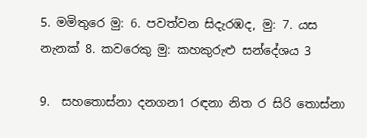5. මමිතුරෙ මු: 6. පවත්වන සිදැරඹද, මු: 7. යස නැනක් 8. කවරෙකු මු: කහකුරුළු සන්දේශය 3

9.  සහ‍තොස්නා දනගන1 රඳනා නිත ර සිරි‍ තොස්නා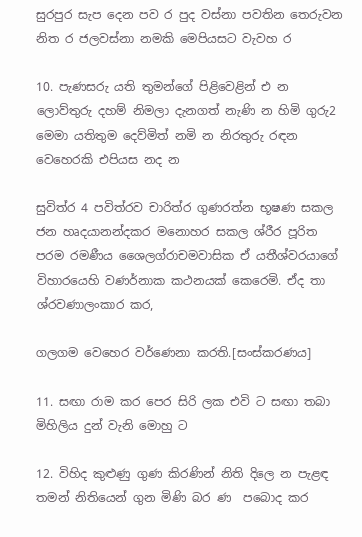සුරපුර සැප දෙන පව ර පුද වස්නා පවතින තෙරුවන නිත ර ජලවස්නා නමකි මෙපියසට වැවහ ර

10. පැණසරු යති තුමන්ගේ පිළිවෙළින් එ න ලොව්තුරු දහම් නිමලා දැනගත් නැණි න හිමි ගුරු2 මෙමා යතිතුම දෙව්මිත් නමි න නිරතුරු රඳන වෙහෙරකි එපියස නද න

සුවිත්ර 4 පවිත්රව චාරිත්ර ගුණරත්න භූෂණ සකල ජන හෘදයානන්දකර මනොහර සකල ශ්රීර පූරිත පරම රමණීය ශෛලග්රාචමවාසික ඒ යතීශ්වරයාගේ විහාරයෙහි වණර්නාක කථනයක් කෙරෙමි. ඒද තා ශ්ර‍වණාලංකාර කර,

ගලගම වෙහෙර වර්ණෙනා කරති.[සංස්කරණය]

11. සඟා රාම කර පෙර සිරි ලක එවි ට සඟා තබා මිහිලිය දුන් වැනි මොහු ට

12. විහිද කුළුණු ගුණ කිරණින් නිති දිලෙ න පැළඳ තමන් නිතියෙන් ගුන මිණි බර ණ ‍ ප‍බොද කර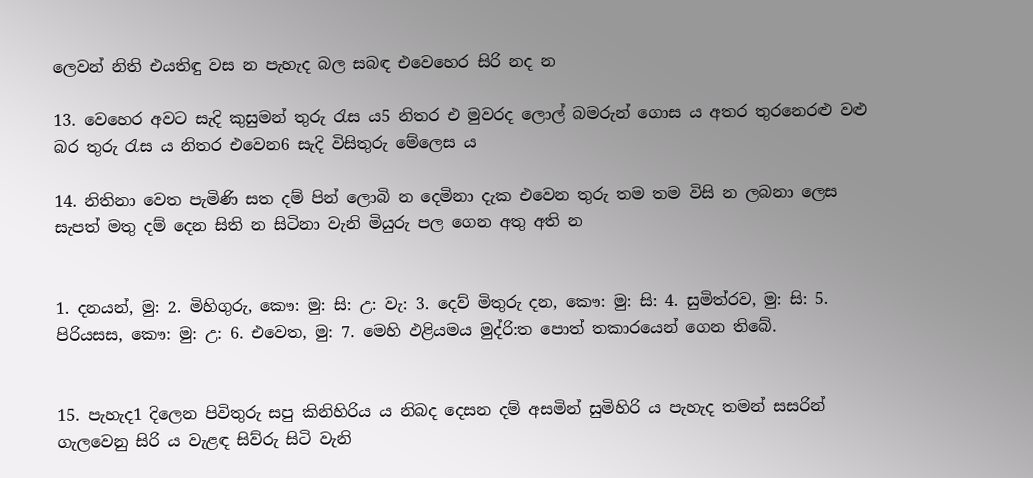ලෙවන් නිති එයතිඳු වස න පැහැද බල සබඳ එවෙහෙර සිරි නද න

13. වෙහෙර අවට සැදි කුසුමන් තුරු රැස ය5 නිතර ‍එ මුවරද ලොල් බමරුන් ගොස ය අතර තුරනෙරළු වළු බර තුරු රැස ය නිතර ‍එවෙන6 සැදි විසිතුරු මේලෙස ය

14. නිතිනා ‍‍වෙත පැමිණි සත දම් පින් ලොබි න දෙමිනා දැක එවෙන තුරු තම තම විසි න ලබනා ලෙස සැපත් මතු දම් දෙන සිති න සිටිනා වැනි මියුරු පල ගෙන අතු අති න


1. දනයන්, මු: 2. මිහිගුරු, කෞ: මු: සි: උ: වැ: 3. දෙව් මිතුරු දන, කෞ: මු: සි: 4. සුමිත්රව, මු: සි: 5. පිරියසස, කෞ: මු: උ: 6. එවෙත, මු: 7. මෙහි ඵළියමය මුද්රි:ත පොත් තකාරයෙන් ගෙන තිබේ.


15. පැහැද1 දිලෙන පිවිතුරු සපු කිනිහිරිය ය නිබද දෙසන දම් අසමින් සුමිහිරි ය පැහැද තමන් සසරින් ගැලවෙනු සිරි ය වැළඳ සිව්රු සිටි වැනි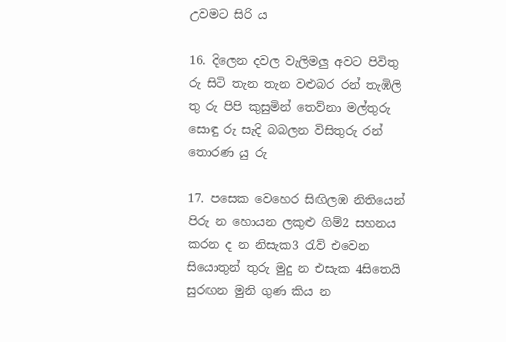උවමට සිරි ය

16. දිලෙන දවල වැලිමලු අවට පිවිතු රු සිටි තැන තැන වළුබර රන් තැඹිලි තු රු පිපි කුසුමින් තෙව්නා මල්තුරු සොඳු රු සැදි බබලන විසිතුරු රන් තොරණ යු රු

17. පසෙක වෙහෙර සිඟිලඹ නිතියෙන් පිරු න හොයන ලකුළු ගිම්2 සහනය කරන ද න නිසැක3 රැව් එවෙන සියොතුන් තුරු මුදු න එසැක 4සිතෙයි සුරඟන මුනි ගුණ කිය න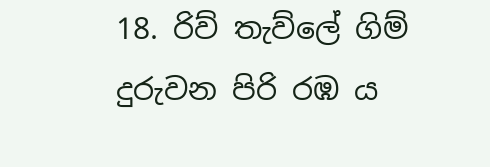18. රිව් තැව්ලේ ගිම් දුරුවන පිරි රඹ ය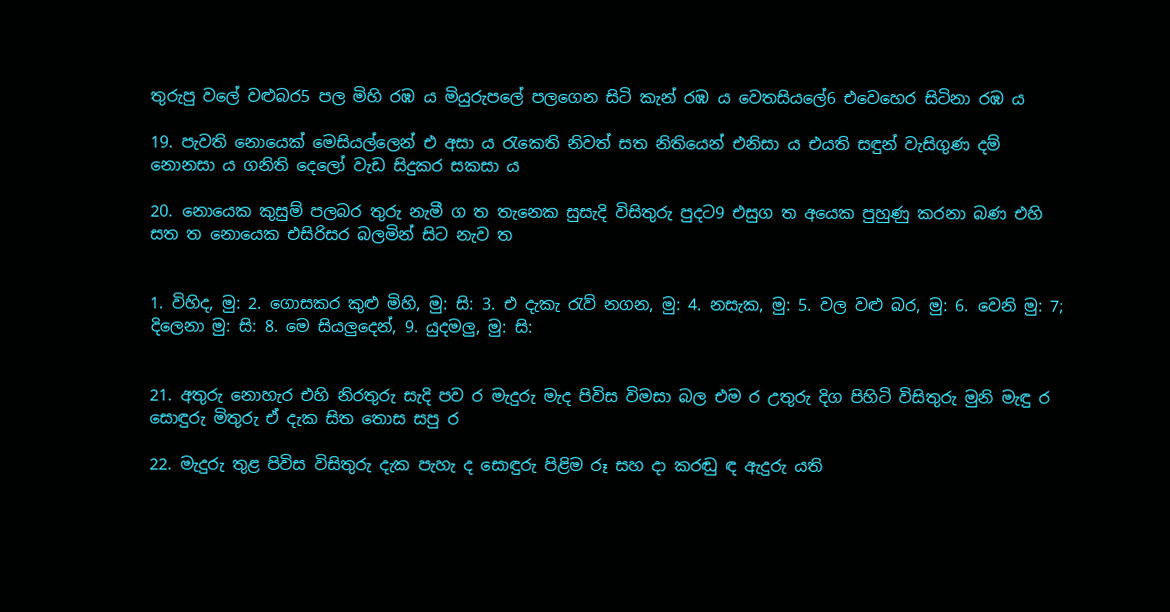තුරුපු වලේ වළුබර5 පල මිහි රඹ ය මියුරුපලේ පලගෙන සිටි කැන් රඹ ය වෙතසියලේ6 එවෙහෙර සිටිනා රඹ ය

19. පැවති නොයෙක් මෙසියල්ලෙන් එ අසා ය රැකෙති නිවත් සත නිතියෙන් එනිසා ය එයති සඳුන් වැසිගුණ දම් නොනසා ය ගනිති දෙලෝ වැඩ සිදුකර සකසා ය

20. නොයෙක කුසුම් පලබර තුරු නැමී ග ත තැනෙක සුසැදි විසිතුරු පුදට9 එසුග ත අයෙක පුහුණු කරනා බණ එහි සත ත නොයෙක එසිරිසර බලමින් සිට නැව ත


1. විහිද, මු: 2. ගොසකර කුළු මිහි, මු: සි: 3. එ දැකැ රැව් නගන, මු: 4. නසැක, මු: 5. වල වළු බර, මු: 6. වෙනි මු: 7; දිලෙනා මු: සි: 8. මෙ සියලුදෙන්, 9. යුදමලු, මු: සි:


21. අතුරු නොහැර එහි නිරතුරු සැදි පව ර මැදුරු මැද පිවිස විමසා බල එම ර උතුරු දිග පිහිටි විසිතුරු මුනි මැඳු ර සොඳුරු මිතුරු ඒ දැක සිත තොස සපු ර

22. මැදුරු තුළ පිවිස විසිතුරු දැක පැහැ ද සොඳුරු පිළිම රූ සහ දා කරඬු ඳ ඇදුරු යති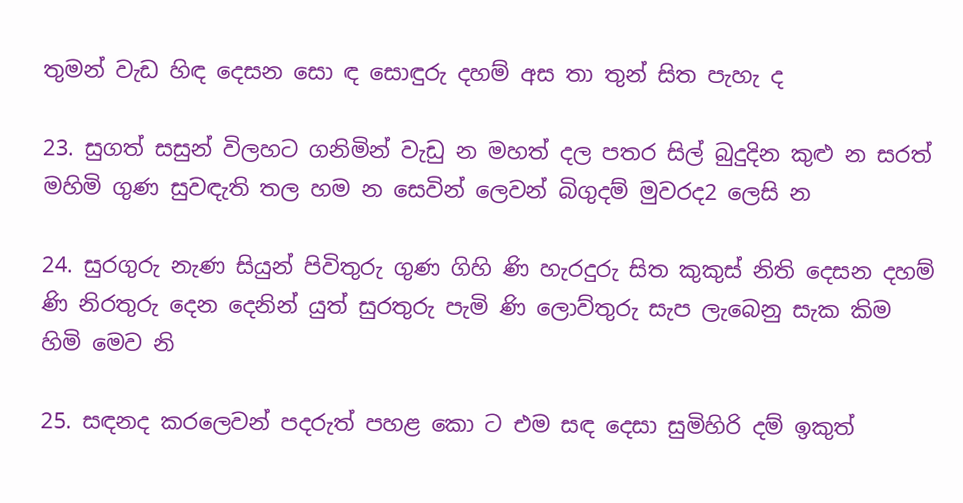තුමන් වැඩ හිඳ දෙසන සො ඳ සොඳුරු දහම් අස තා තුන් සිත පැහැ ද

23. සුගත් සසුන් විලහට ගනිමින් වැඩු න මහත් දල පතර සිල් බුදුදින කුළු න සරත් මහිමි ගුණ සුවඳැති තල හම න සෙවින් ලෙවන් බිගුදම් මුවරද2 ලෙසි න

24. සුරගුරු නැණ සියුන් පිවිතුරු ගුණ ගිහි ණි හැරදුරු සිත කුකුස් නිති දෙසන දහම් ණි නිරතුරු දෙන දෙනින් යුත් සුරතුරු පැමි ණි ලොව්තුරු සැප ලැබෙනු සැක කිම හිමි මෙව නි

25. සඳනද කරලෙවන් පදරුත් පහළ කො ට එම සඳ දෙසා සුමිහිරි දම් ඉකුත්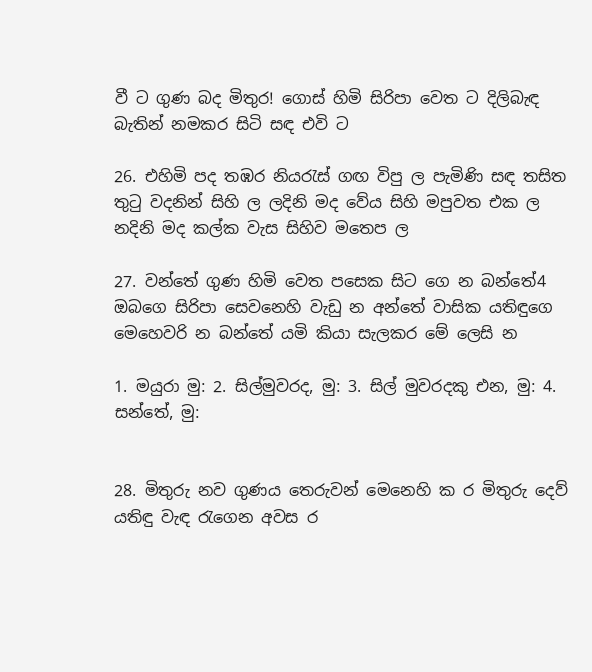වී ට ගුණ බද මිතුර! ගොස් හිමි සිරිපා වෙත ට දිලිබැඳ බැතින් නමකර සිටි සඳ එවි ට

26. එහිමි පද තඹර නියරැස් ගඟ විපු ල පැමිණි සඳ තසිත තුටු වදනින් සිහි ල ලදිනි මද වේය සිහි මපුවත එක ල නදිනි මද කල්ක වැස සිහිව මතෙප ල

27. වන්තේ ගුණ හිමි වෙත පසෙක සිට ගෙ න බන්තේ4 ඔබගෙ සිරිපා සෙවනෙහි වැඩු න අන්තේ වාසික යතිඳුගෙ මෙහෙවරි න බන්තේ යමි කියා සැලකර මේ ලෙසි න

1. මයුරා මු: 2. සිල්මුවරද, මු: 3. සිල් මුවර‍දකු එන, මු: 4. සන්තේ, මු:


28. මිතුරු නව ගුණය තෙරුවන් මෙනෙහි ක ර මිතුරු දෙව් යතිඳු වැඳ රැගෙන ‍අවස ර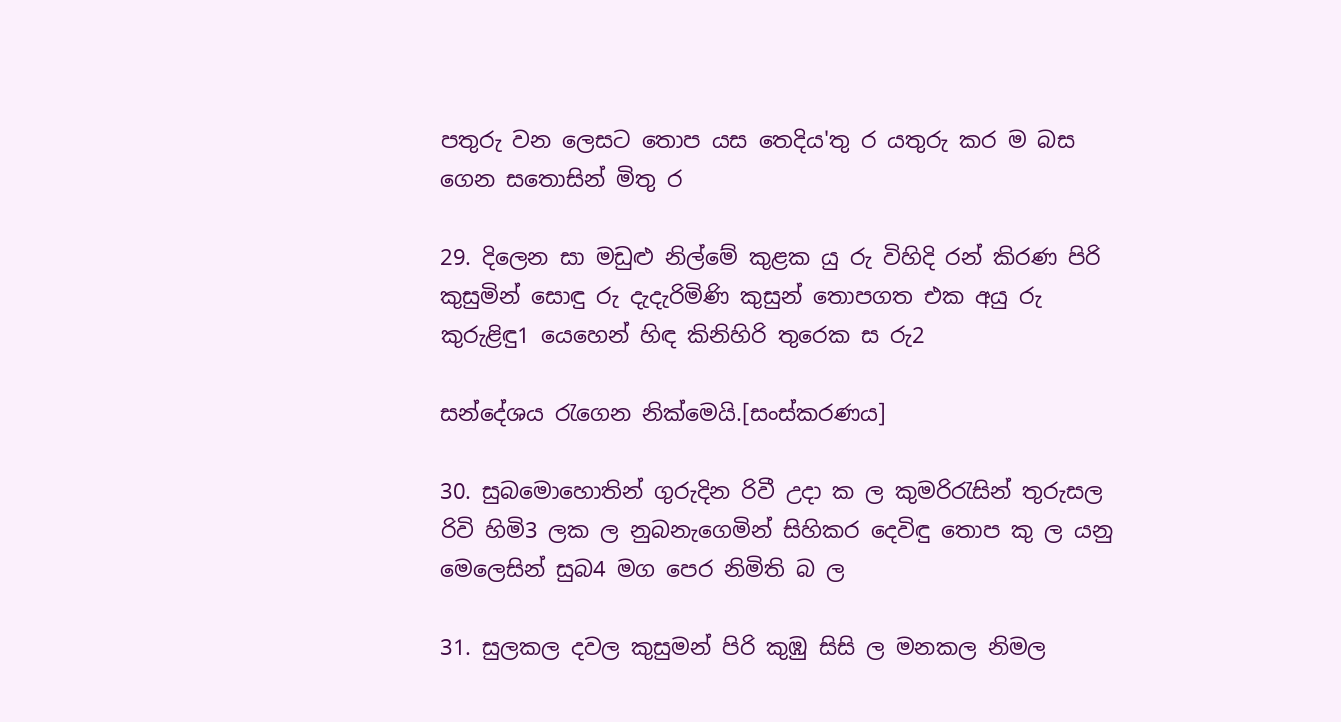පතුරු වන ලෙසට තොප යස තෙදිය'තු ර යතුරු කර ම බස ගෙන සතොසින් මිතු ර

29. දිලෙන සා මඩුළු නිල්මේ කුළක යු රු විහිදි රන් කිරණ පිරි කුසුමින් සොඳු රු දැදැරිමිණි කුසුන් තොපගත එක අයු රු කුරුළිඳු1 යෙහෙ‍න් හිඳ කිනිහිරි තුරෙක ස රු2

සන්දේශය රැගෙන නික්මෙයි.[සංස්කරණය]

30. සුබමොහොතින් ගුරුදින රිවී උදා ක ල කුමරිරැසින් තුරුසල රිවි හිමි3 ලක ල නුබනැගෙමින් සිහිකර දෙවිඳු තොප කු ල යනු මෙලෙසින් සුබ4 මග පෙර නිමිති බ ල

31. සුලකල දවල කුසුමන් පිරි කුඹු සිසි ල මනකල නිමල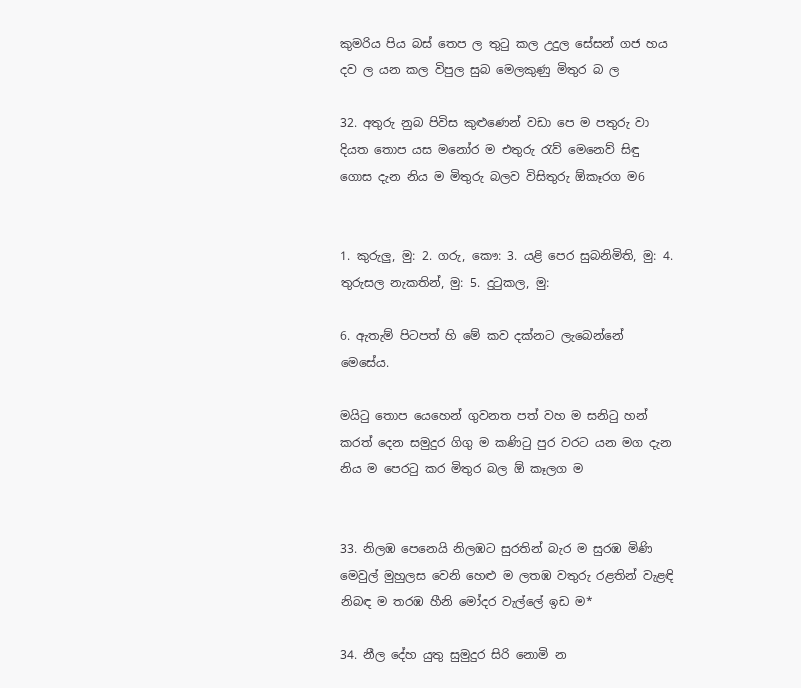කුමරිය පිය බස් තෙප ල තුටු කල උදුල සේසන් ගජ හය දව ල යන කල විපුල සුබ මෙලකුණු මිතුර බ ල

32. අතුරු නුබ පිවිස කුළුණෙන් වඩා පෙ ම පතුරු වා දියත තොප යස මනෝර ම එතුරු රැව් මෙනෙව් සිඳු ගොස දැන නිය ම මිතුරු බලව විසිතුරු ඕකෑරග ම6


1. කුරුලු, මු: 2. ගරු, කෞ: 3. යළි පෙර සුබනිමිති, මු: 4. තුරුසල නැකතින්, මු: 5. දු‍ටුකල, මු:

6. ඇතැම් පිටපත් හි මේ කව දක්නට ලැබෙන්නේ මෙසේය.

මයිටු තොප යෙහෙන් ගුවනත පත් වහ ම සනිටු හන් කරත් දෙන සමුදුර ගිගු ම කණිටු පුර වරට යන මග දැන නිය ම පෙරටු කර මිතුර බල ඕ කෑලග ම


33. නිලඹ පෙනෙයි නිලඹට සුරතින් බැර ම සුරඹ මිණි මෙවුල් මුහුලස වෙනි හෙළු ම ලතඹ වතුරු රළතින් වැළඳි නිබඳ ම තරඹ හීනි මෝදර වැල්ලේ ඉඩ ම*

34. නීල දේහ යුතු සුමුදුර සිරි නොමි න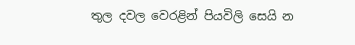තුල ‍දවල වෙරළින් පියවිලි සෙයි න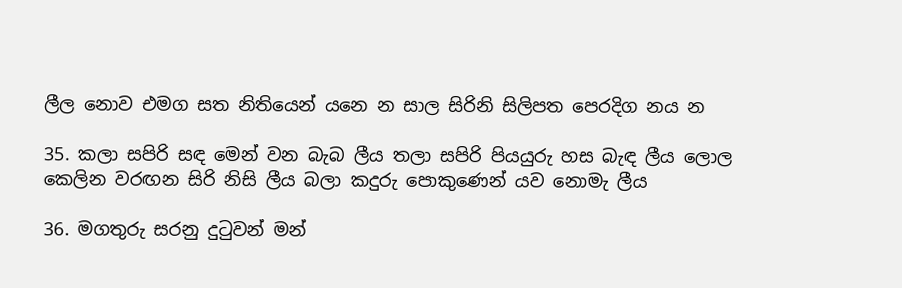ලීල නොව එමග සත නිතියෙන් යනෙ න සාල සිරිනි සිලිපත පෙරදිග නය න

35. කලා සපිරි සඳ මෙන් වන බැබ ලීය තලා සපිරි පියයුරු හස බැඳ ලීය ලොල කෙලින වරඟන සිරි නිසි ලීය බලා කදුරු පොකුණෙන් යව නොමැ ලීය

36. මගතුරු සරනු දුටුවන් මන්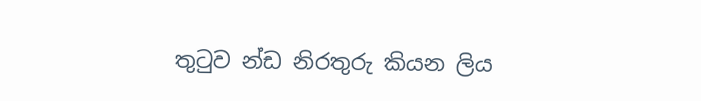තුටුව න්ඩ නිරතුරු කියන ලිය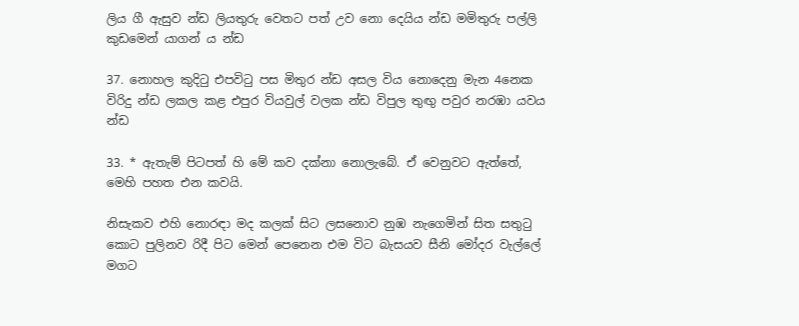ලිය ගී ඇසුව න්ඩ ලියතුරු වෙතට පත් උව නො දෙයිය න්ඩ මමිතුරු පල්ලි කුඩමෙන් යාගන් ය න්ඩ

37. නොහල කුදිටු එපවිටු පස මිතුර න්ඩ අසල විය නොදෙනු මැන 4නෙක විරිදු න්ඩ ලකල කළ එපුර වියවුල් වලක න්ඩ විපුල තුඟු පවුර නරඹා යවය න්ඩ

33. * ඇතැම් පිටපත් හි මේ කව දක්නා නොලැබේ. ඒ වෙනුවට ඇත්තේ, මෙහි පහත එන කවයි.

නිසැකව එහි නොරඳා මද කලක් සිට ලසනොව නුඹ නැගෙමින් සිත සතුටු කොට පුලිනව රිදී පිට මෙන් පෙනෙන එම විට බැසයව සීනි මෝදර වැල්ලේ මගට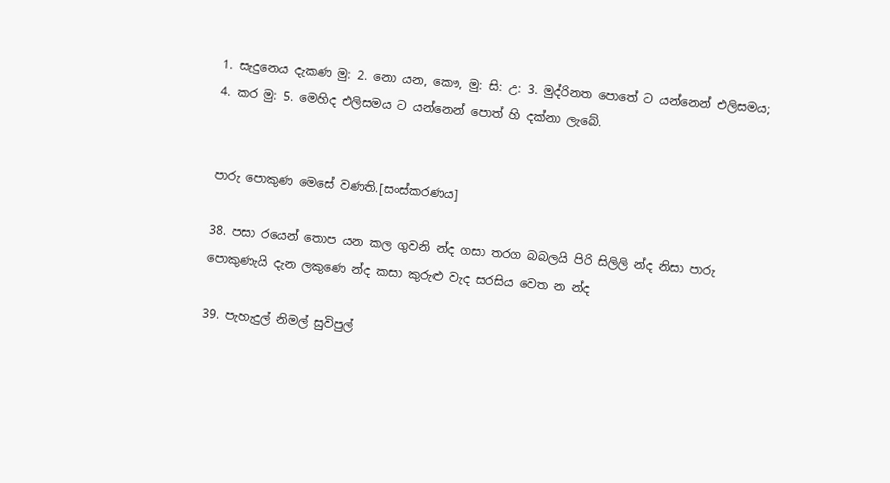1. සැදුනෙය දැකණ මු: 2. නො යන, කෞ, මු: සි: උ: 3. මුද්රිනත පොතේ ට යන්නෙන් එලිසමය; 4. කර මු: 5. මෙහිද එලිසමය ට යන්නෙන් පොත් හි දක්නා ලැබේ.


පාරු පොකුණ මෙසේ වණති.[සංස්කරණය]

38. පසා රයෙන් තොප යන කල ගුවනි න්ද ගසා තරග බබලයි පිරි සිලිලි න්ද නිසා පාරු පොකුණැයි දැන ලකුණෙ න්ද කසා කුරුළු වැද සරසිය වෙත න න්ද

39. පැහැදුල් නිමල් සුවිපුල්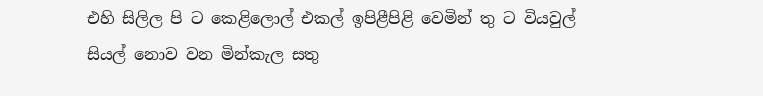එහි සිලිල පි ට කෙළිලොල් එකල් ඉපිළීපිළි වෙමින් තු ට වියවුල් සියල් නොව වන මින්කැල සතු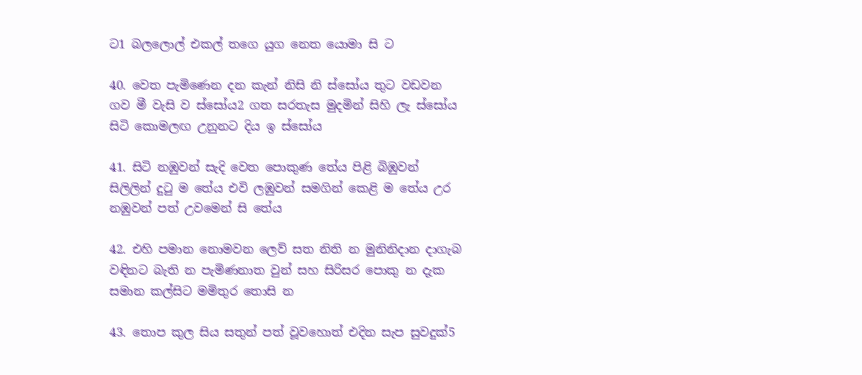ට1 බලලොල් එකල් තගෙ යුග නෙත යොමා සි ට

40. වෙත පැමිණෙන දන කැන් නිසි නි ස්සෝය තුට වඩවන ගව මී වැසි ව ස්සෝය2 ගත සරතැස මුදමින් සිහි ලැ ස්සෝය සිටි කොමලඟ උනුනට දිය ඉ ස්සෝය

41. සිටි නඹුවන් සැදි වෙත පොකුණ තේය පිළි බිඹුවන් සිලිලින් දුටු ම තේය එවි ලඹුවන් සමගින් කෙළි ම තේය උර නඹුවන් පත් උවමෙන් සි තේය

42. එහි පමාන නොමවන ලෙව් සත නිති න මුනිනිදාන දාගැබ වඳිනට බැති න පැමි‍ණ‍නාත වුන් සහ සිරිසර පොකු න දැක සමාන කල්සිට මමිතුර තොසි න

43. තොප කුල සිය සතුන් පත් වූවහොත් එදින සැප සුවදුක්5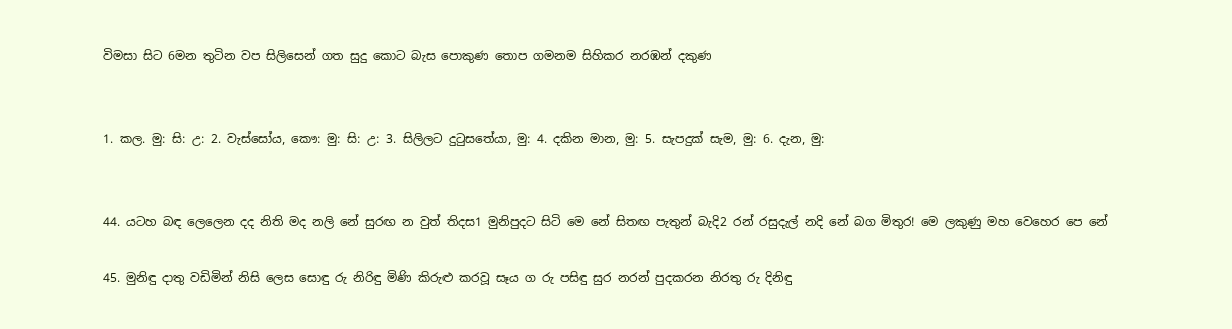විමසා සිට 6මන තුටින වප සිලිසෙන් ගත සුදු කොට බැස පොකුණ තොප ගමනම සිහිකර නරඹන් දකුණ


1. කල. මු: සි: උ: 2. වැස්සෝය, කෞ: මු: සි: උ: 3. සිලිලට දුටුසතේයා, මු: 4. දකින මාන, මු: 5. සැපදුක් සැම, මු: 6. දැන, මු:


44. යටහ බඳ ‍ලෙලෙන දද නිති මද නලි නේ සුරඟ න වුත් තිදස1 මුනිපුදට සිටි මෙ නේ සිතඟ පැතුන් බැදි2 රන් රසුදැල් නදි නේ බග මිතුර! මෙ ලකුණු මහ වෙහෙර පෙ නේ

45. මුනිඳු දාතු වඩිමින් නිසි ලෙස සොඳු රු නිරිඳු මිණි කිරුළු කරවූ සෑය ග රු පසිඳු සුර නරන් පුදකරන නිරතු රු දිනිඳු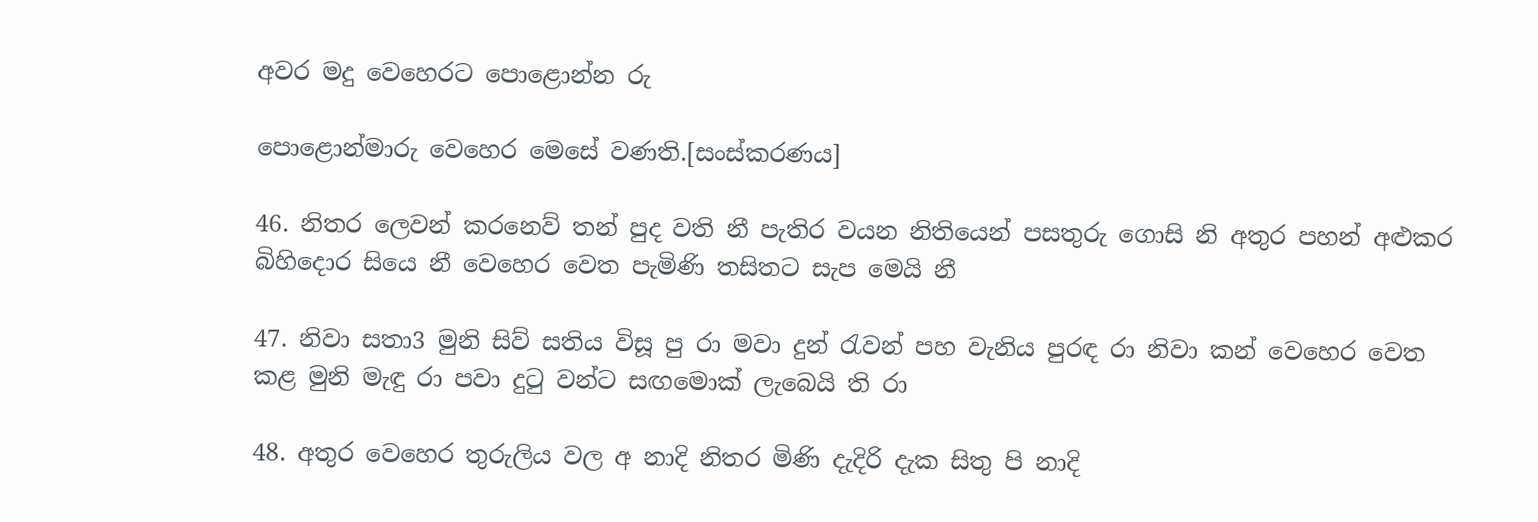අවර මදු වෙහෙරට පොළොන්න රු

පොළොන්මාරු වෙහෙර මෙසේ වණති.[සංස්කරණය]

46. නිතර ලෙවන් කරනෙව් තන් පුද වති නී පැතිර වයන නිතියෙන් පසතුරු ගොසි නි අතුර පහන් අළුකර බිහිදොර සියෙ නී වෙහෙර වෙත පැමිණි තසිතට සැප මෙයි නී

47. නිවා සතා3 මුනි සිව් සතිය විසූ පු රා මවා දුන් රැවන් පහ වැනිය පුරඳ රා නිවා කන් වෙහෙර වෙත කළ මුනි මැඳු රා පවා දුටු වන්ට සඟමොක් ලැබෙයි ති රා

48. අතුර ‍වෙහෙර තුරුලිය වල අ නාදි නිතර මිණි දැදිරි දැක සිතු පි නාදි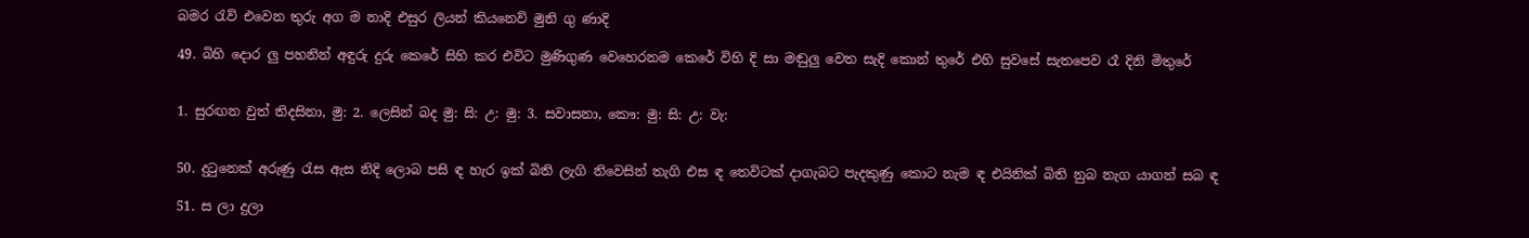බමර රැව් එවෙන තුරු අග ම‍ නාදි එසුර ලියන් කියනෙව් මුනි ගු ණාදි

49. බිහි ‍දොර ලු පහනින් අඳුරු දුරු කෙරේ සිහි කර එවිට මුණිගුණ වෙහෙරනම කෙරේ විහි දි සා මඬුලු වෙත සැදි කොන් තුරේ එහි සුවසේ සැතපෙව රෑ දිනි මිතු‍රේ


1. සුරඟන වුත් තිදසිනා, මු: 2. ලෙසින් බද මු: සි: උ: මු: 3. සවාසනා, කෞ: මු: සි: උ: වැ:


50. දුටුනෙක් අරුණු රැස ඇස නිදි ලොබ පසි ඳ හැර ඉක් බිති ලැගි නිවෙසින් තැගි එස ඳ තෙවිටක් දාගැබට පැදකුණු කොට නැම ඳ එයිනික් බිති නුබ නැග යාගන් සබ ඳ

51. ස ලා දුලා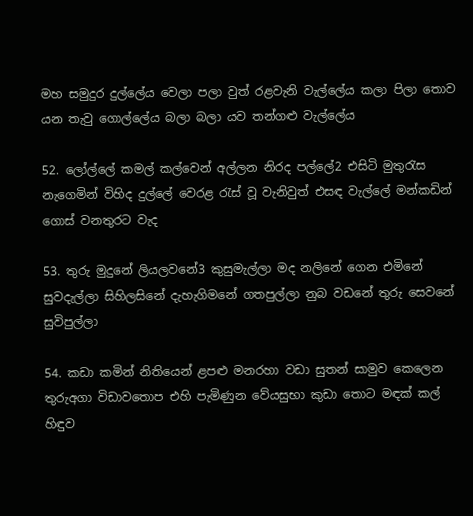මහ සමුදුර දුල්ලේය වෙලා පලා වුත් රළවැනි වැල්ලේය කලා පිලා තොව යන තැවු ගොල්ලේය බලා බලා යව තන්ගළු වැල්ලේය

52. ලෝල්ලේ කමල් කල්වෙන් අල්ලන නිරද පල්ලේ2 එසිටි මුතුරැස නැගෙමින් විහිද දුල්ලේ වෙරළ රැස් වූ වැනිවුත් එසඳ වැල්ලේ මන්කඩින් ගොස් වනතුරට වැද

53. තුරු මුදුනේ ලියලවනේ3 කුසුමැල්ලා මද නලිනේ ගෙන එමිනේ සුවදැල්ලා සිහිලසිනේ දැහැගිමනේ ගතපුල්ලා නුබ වඩනේ තුරු සෙ‍වනේ සුවිපුල්ලා

54. කඩා කමින් නිතියෙන් ළපළු මනරහා වඩා සුතන් සාමුව කෙලෙන තුරුඅගා විඩාවතොප එහි පැමිණුන වේයසුභා කුඩා තොට මඳක් කල් හිඳුව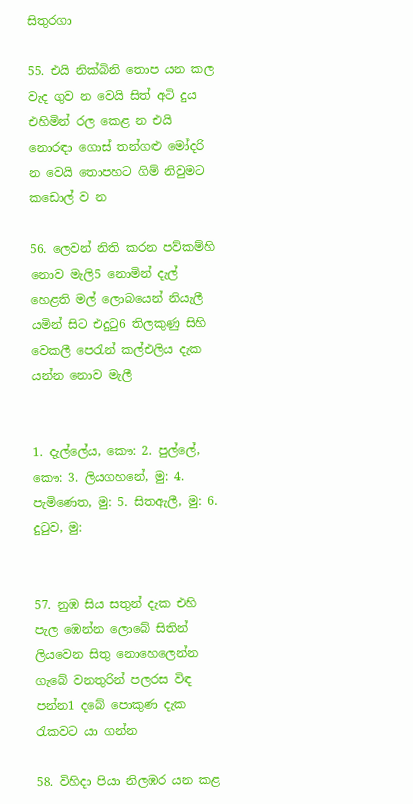සිතුරගා

55. එයි නික්බිනි තොප යන කල වැද ගුව න වෙයි සිත් අටි දුය එහිමින් රල කෙළ න එයි නොරඳා ගොස් තන්ගළු මෝදරි න වෙයි තොපහට ගිම් නිවුමට කඩොල් ව න

56. ලෙවන් නිති කරන පව්කම්හි නොව මැලි5 නොමින් දැල් හෙළති මල් ලොබයෙන් නියැලී යමින් සිට එදුටු6 තිලකුණු සිහි වෙකලී පෙරැන් කල්එලිය දැක යන්න නොව මැලී


1. දැල්ලේය, කෞ: 2. පුල්ලේ, කෞ: 3. ලියගහනේ, මු: 4. පැමිණෙත, මු: 5. සිතඇලී, මු: 6. දුටුව, මු:


57. නුඹ සිය සතුන් දැක එහි පැල ඹෙන්න ලොබේ සිතින් ලියවෙන සිතු නොහෙලෙන්න ගැබේ වනතුරින් පලරස විඳ පන්න1 දබේ පොකුණ දැක රැකවට යා ගන්න

58. විහිදා පියා නිලඹර යන කළ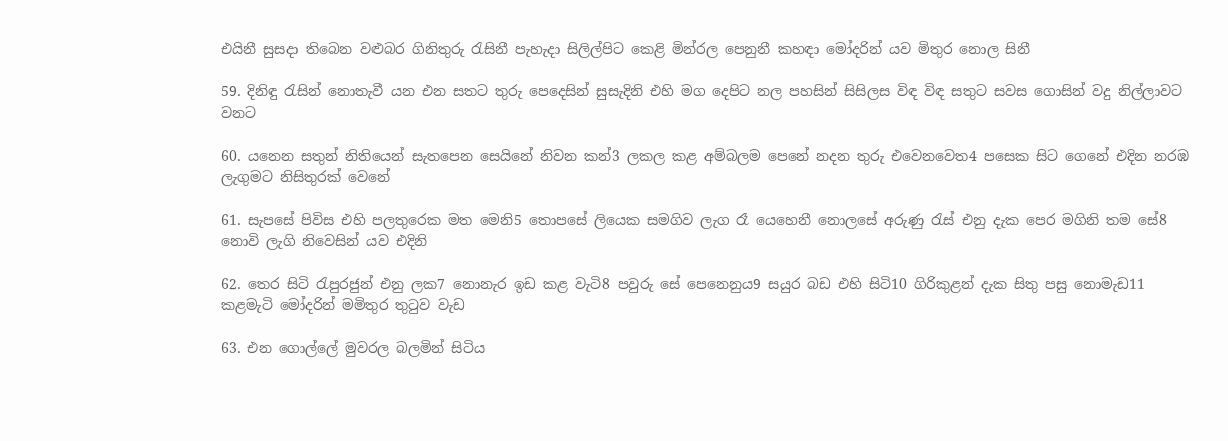එයිනී සුසදා තිබෙන වළුබර ගිනිතුරු රැසිනී පැහැදා සිලිල්පිට කෙළි මින්රල පෙනුනී කහඳා මෝදරින් යව මිතුර නොල සිනී

59. දිනිඳු රැසින් නොතැවී යන එන සතට තුරු පෙදෙසින් සුසැදිනි එහි මග දෙපිට නල පහසින් සිසිලස විඳ විඳ සතුට සවස ගොසින් වදු නිල්ලාවට වනට

60. යනෙන සතුන් නිතියෙන් සැතපෙන සෙයිනේ නිවන කන්3 ලකල කළ අම්බලම පෙනේ නදන තුරු එවෙ‍නවෙත4 පසෙක සිට ගෙනේ එදින නරඹ ලැගුමට නිසිතුරක් වෙනේ

61. සැපසේ පිවිස එහි පලතුරෙක මත මෙනි5 තොපසේ ලියෙක සමගිව ලැග රෑ යෙහෙනී නොලසේ අරුණු රැස් එනු දැක පෙර මගිනි තම සේ8 නොවි ලැගි නිවෙසින් යව එදිනි

62. තෙර සිටි රැපුරජුන් එනු ලක7 නොනැර ඉඩ කළ වැටි8 පවුරු සේ පෙනෙනුය9 සයුර බඩ එහි සිටි10 ගිරිකුළන් දැක සිතු පසු නොමැඩ11 කළමැටි මෝදරින් මමිතුර තුටුව වැඩ

63. එන ගොල්ලේ මුවරල බලමින් සිටිය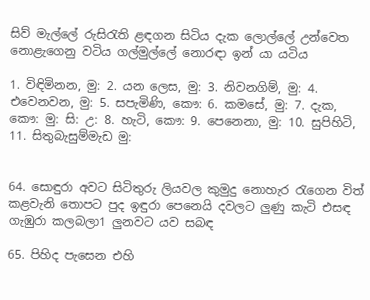සිව් මැල්ලේ රුසිරැති ළඳගන සිටිය දැක ලොල්ලේ උන්වෙත නොළැ‍ගෙනු වටිය ගල්මුල්ලේ නොරඳා ඉන් යා යටිය

1. විඳිමිනන, මු: 2. යන ලෙස, මු: 3. නිවනගිම්, මු: 4. එවෙනවන, මු: 5. සපැමිණි, කෞ: 6. කමසේ, මු: 7. දැක, කෞ: මු: සි: උ: 8. හැටි, කෞ: 9. පෙනෙනා, මු: 10. සුපිහිටි, 11. සිතුබැසුම්මැඩ මු:


64. සොඳුරා අවට සිටිතුරු ලියවල කුමුදු නොහැර රැගෙන විත් කළවැනි තොපට පුද ඉඳුරා පෙනෙයි දවලට ලුණු කැටි එසඳ ගැඹුරා කලබලා1 ලුනවට යව සබඳ

65. පිහිද පැසෙන එහි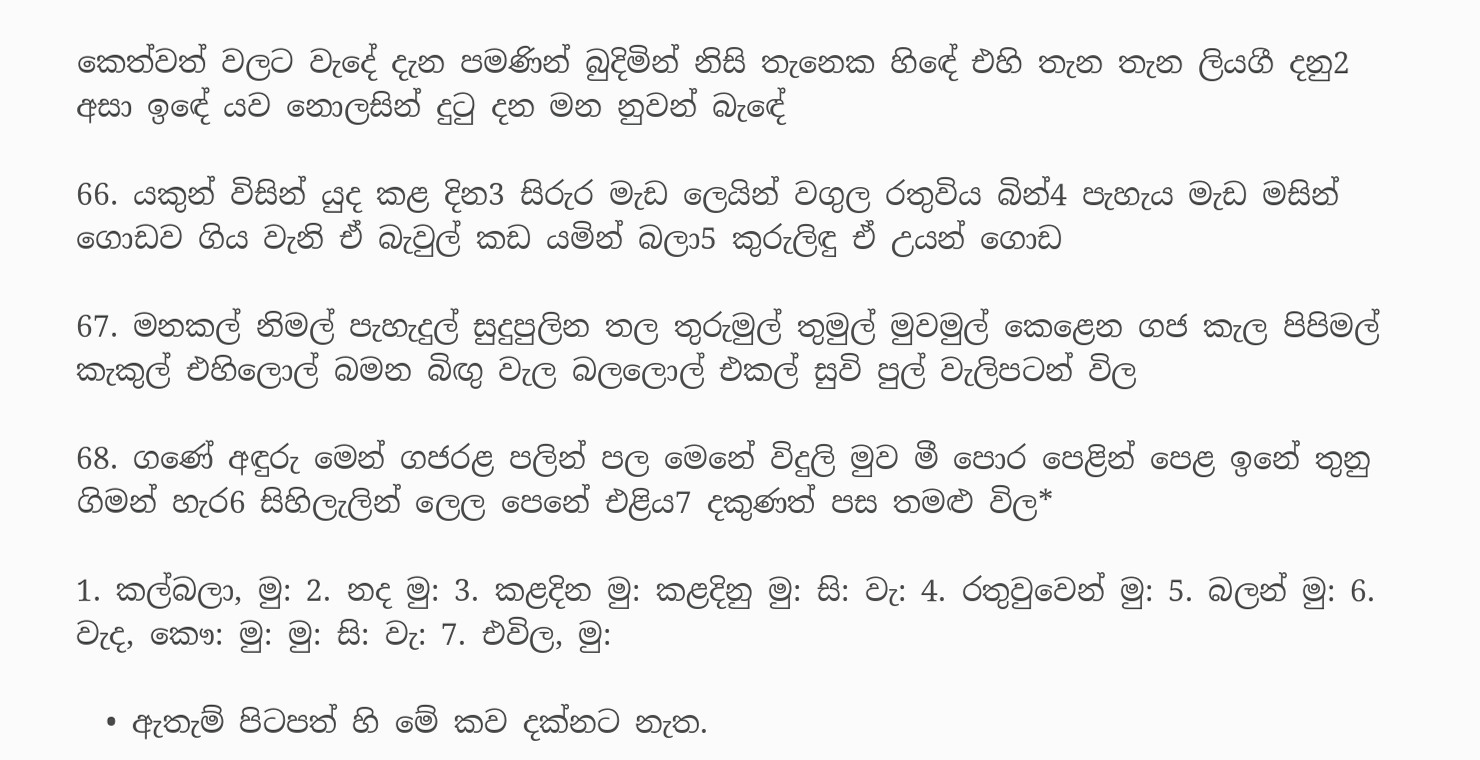කෙත්වත් වලට වැදේ දැන පමණින් බුදිමින් නිසි තැනෙක හිඳේ එහි තැන තැන ලියගී දනු2 අසා ඉඳේ යව නොලසින් දුටු දන මන නුවන් බැ‍‍‍‍‍ඳේ

66. යකුන් විසින් යුද කළ දින3 සිරුර මැඩ ලෙයින් වගුල රතුවිය බින්4 පැහැය මැඩ මසින් ගොඩව ගිය වැනි ඒ බැවුල් කඩ යමින් බලා5 කුරුලිඳු ඒ උයන් ගොඩ

67. මනකල් නිමල් පැහැදුල් සුදුපුලින තල තුරුමුල් තුමුල් මුවමුල් කෙළෙන ගජ කැල පිපිමල් කැකුල් එහිලොල් බමන බිඟු වැල බ‍ලලොල් එකල් සුවි පුල් වැලිපටන් විල

68. ගණේ අඳුරු මෙන් ගජරළ පලින් පල මෙනේ විදුලි මුව මී පොර පෙළින් පෙළ ඉනේ තුනු ගිමන් හැර6 සිහිලැලින් ලෙල පෙනේ එළිය7 දකුණත් පස තමළු විල*

1. කල්බලා, මු: 2. නද මු: 3. කළදින මු: කළදිනු මු: සි: වැ: 4. රතුවුවෙන් මු: 5. බලන් මු: 6. වැද, කෞ: මු: මු: සි: වැ: 7. එවිල, මු:

  • ඇතැම් පිටපත් හි මේ කව දක්නට නැත.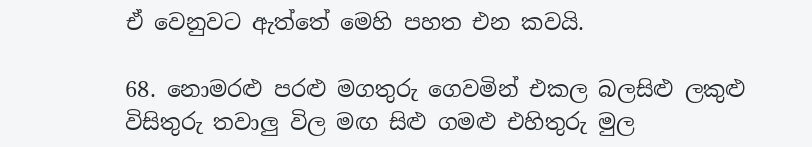ඒ වෙනුවට ඇත්තේ මෙහි පහත එන කවයි.

68. නොමරළු පරළු මගතුරු ගෙවමින් එකල බලසිළු ලකුළු විසිතුරු තවාලු විල මඟ සිළු ගමළු එහිතුරු මුල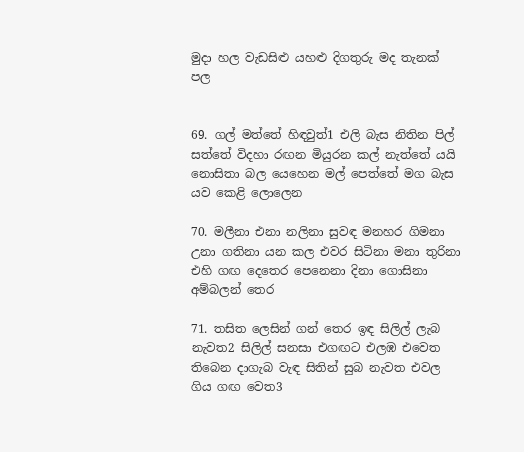මුදා හල වැඩසිළු යහළු දිගතුරු මද තැනක් පල


69. ගල් මත්තේ හිඳවුත්1 එලි බැස නිතින පිල් සත්තේ විදහා රඟන මියුරන කල් නැත්තේ යයි නොසිතා බල යෙහෙන මල් පෙත්තේ මග බැස යව කෙළි ලොලෙන

70. මලීනා එනා නලිනා සුවඳ මනහර ගිමනා උනා ගතිනා යන කල එවර සිටිනා මනා තුරිනා එහි ගඟ දෙතෙර පෙනෙනා දිනා ගොසිනා අම්බලන් තෙර

71. තසිත ලෙසින් ගන් තෙර ඉඳ සිලිල් ලැබ නැවත2 සිලිල් සනසා එගඟට එලඹ එවෙත තිබෙන දාගැබ වැඳ සිතින් සුබ නැවත එවල ගිය ගඟ වෙත3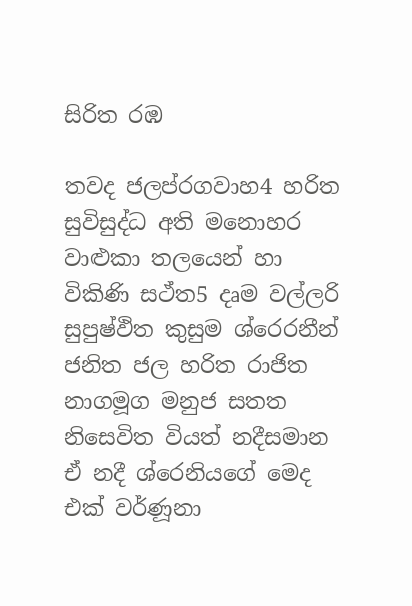සිරිත රඹ

තවද ජලප්රගවාහ4 හරිත සුවිසුද්ධ අති මනොහර වාළුකා තලයෙන් හා විකිණි සථ්ත5 දෘම වල්ලරි සුපුෂ්ඵිත කුසුම ශ්රෙරනීන් ජනිත ජල හරිත රාජිත නාගමූග මනුජ සතත නිසෙවිත වියත් නදීසමාන ඒ නදී ශ්රෙනියගේ මෙද එක් වර්ණූනා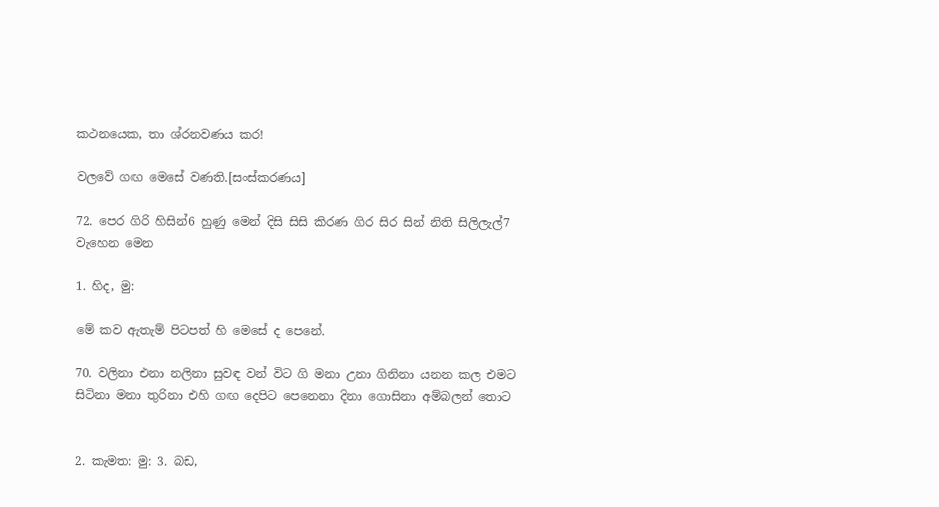කථනයෙක, තා ශ්රනවණය කර!

වලවේ ගඟ මෙසේ වණති.[සංස්කරණය]

72. පෙර ගිරි හිසින්6 හුණු මෙන් දිසි සිසි කිරණ ගිර සිර සින් නිති සිලිලැල්7 වැ‍හෙන මෙන

1. හිද, මු:

මේ කව ඇතැම් පිටපත් හි මෙසේ ද පෙනේ.

70. වලිනා එනා නලිනා සුවඳ වන් විට ගි මනා උනා ගිනිනා යනන කල එමට සිටිනා මනා තුරිනා එහි ගඟ දෙපිට පෙනෙනා දිනා ගොසිනා අම්බලන් තොට


2. කැමත: මු: 3. බඩ,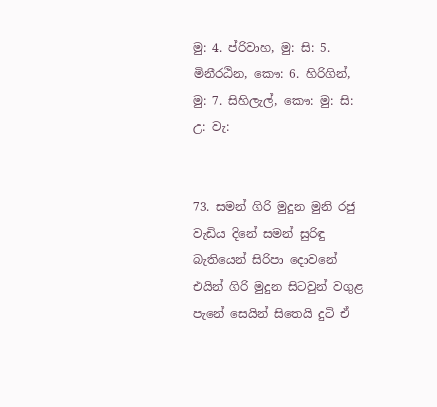මු: 4. ප්රිවාහ, මු: සි: 5. මිනීරඨින, කෞ: 6. හිරිගින්, මු: 7. සිහිලැල්, කෞ: මු: සි: උ: වැ:


73. සමන් ගිරි මුදුන මුනි රජු වැඩිය දිනේ සමන් සුරිඳු බැතියෙන් සිරිපා දො‍වනේ එයින් ගිරි මුදුන සිටවුන් වගුළ පැනේ සෙයින් සිතෙයි දුටි ඒ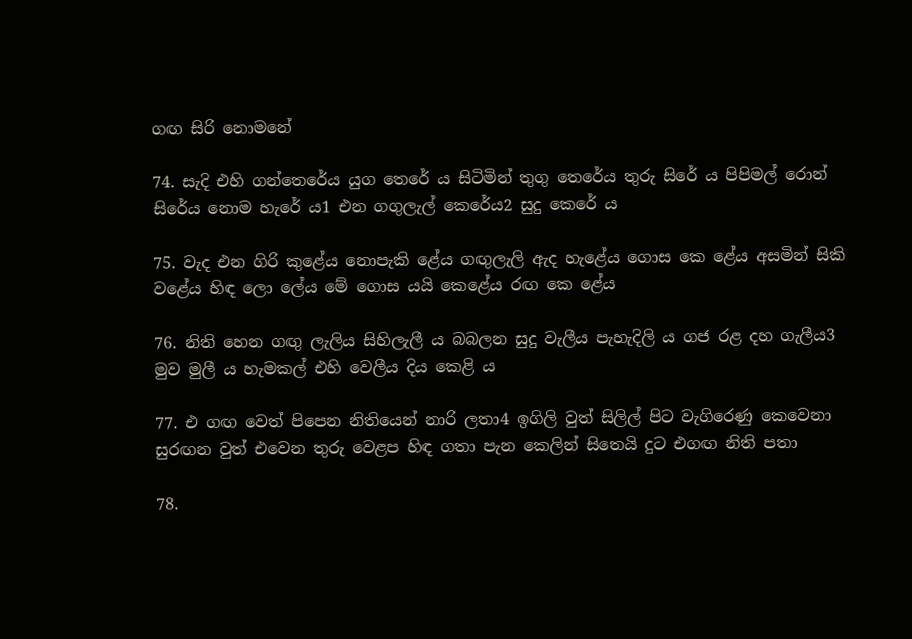ගඟ සිරි නොමනේ

74. සැදි එහි ගන්තෙරේය යුග තෙරේ ය සිටිමින් තුගු තෙරේය තුරු සිරේ ය පිපිමල් රොන් සිරේය නොම හැරේ ය1 එන ගගුලැල් කෙරේය2 සුදු කෙරේ ය

75. වැද එන ගිරි කුළේය නොපැකි‍ ළේය ගඟුලැලි ඇද හැළේය ගොස කෙ ළේය අසමින් සිකි වළේය හිඳ ලො ලේය මේ ගොස යයි කෙළේය රඟ කෙ‍ ළේය

76. නිති හෙන ගඟු ලැලිය සිහිලැලී ය බබලන සුදු වැලීය පැහැදිලි ය ගජ රළ දහ ගැලීය3 මුව මුලී ය හැමකල් එහි වෙලීය දිය කෙළි ය

77. එ ගඟ වෙත් පිපෙන නිතියෙන් නාරි ලතා4 ඉගිලි වුත් සිලිල් පිට වැගිරෙණු කෙවෙනා සුරඟන වුත් එවෙන තුරු වෙළප හිඳ ගතා පැන කෙලින් සිතෙයි දුට එගඟ නිති පතා

78.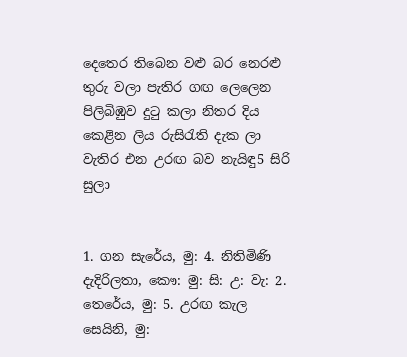දෙතෙර තිබෙන වළු බර නෙරළු තුරු වලා පැතිර ගඟ ලෙලෙන පිලිබිඹුව දුටු කලා නිතර දිය කෙළින ලිය රුසිරැති දැක ලා වැතිර එන උරඟ බව නැයිඳු5 සිරි සුලා


1. ගන සැරේය, මු: 4. නිතිමිණි දැදිරිලතා, කෞ: මු: සි: උ: වැ: 2. තෙරේය, මු: 5. උරඟ කැල සෙයිනි, මු: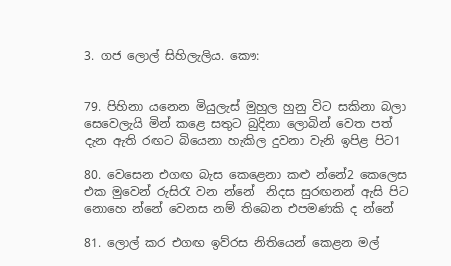3. ගජ ලොල් සිහිලැලිය. කෞ:


79. පිහිනා ‍යනෙන මියුලැස් මුහුල හුනු විට සකිනා බලා සෙවෙලැයි මින් කළෙ සතුට බුදිනා ලොබින් වෙත පත් දැන ඇති රඟට බියෙනා හැකිල දුවනා වැනි ඉපිළ පිට1

80. වෙසෙන එගඟ බැස කෙළෙනා කළු න්නේ2 කෙලෙස එක මුවෙන් රුසිරැ වන න්නේ ‍ නිදස සුරඟනන් ඇසි පිට නොහෙ‍ න්නේ වෙනස නම් තිබෙන එපමණකි ද න්නේ

81. ලොල් කර එගඟ ඉව්රස නිතියෙන් කෙළන මල්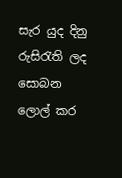සැර යුද දිනු රුසිරැති ලද සොබන ලොල් කර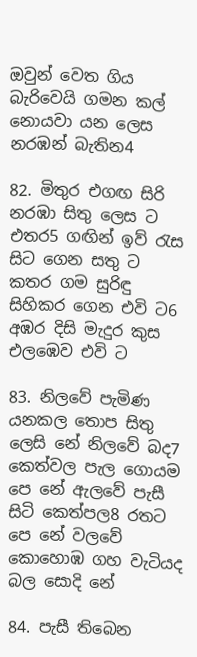ඔවුන් වෙත ගිය බැරිවෙයි ගමන කල් නොයවා යන ලෙස නරඹන් බැතින4

82. මිතුර එගඟ සිරි නරඹා සිතු ලෙස ට එතර5 ගඟින් ඉව් රැස සිට ගෙන සතු ට කතර ගම සුරිඳු සිහිකර ගෙන එවි ට6 අඹර දිසි මැදුර කුස එලඹෙව එවි ට

83. නිලවේ පැමිණ යනකල තොප සිතු ලෙසි නේ නිලවේ බද7 කෙත්වල පැල ගොයම පෙ නේ ඇලවේ පැසී සිටි කෙත්පල8 රතට පෙ නේ වලවේ කොහොඹ ගහ වැටියද බල සොදි නේ

84. පැසී තිබෙ‍න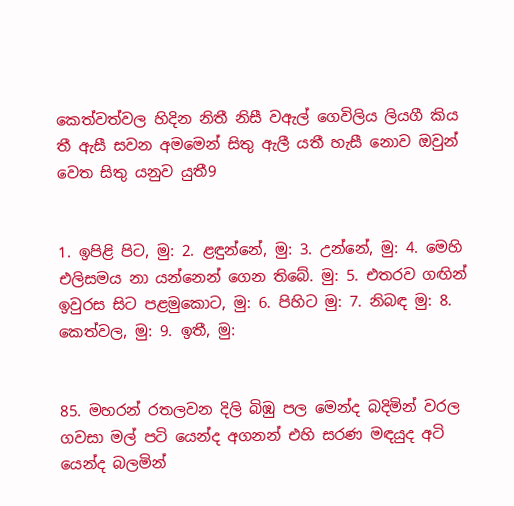කෙත්වත්වල හිදින නිතී නිසී වඇල් ගෙවිලිය ලියගී කිය තී ඇසී සවන අමමෙන් සිතු ඇලී යතී හැසී නොව ඔවුන් වෙත සිතු යනුව යුතී9


1. ඉපිළි පිට, මු: 2. ළඳු‍න්නේ, මු: 3. උන්නේ, මු: 4. මෙහි එලිසමය නා යන්නෙන් ගෙන තිබේ. මු: 5. එතරව ගඟින් ඉවුරස සිට පළමුකොට, මු: 6. පිහිට මු: 7. නිබඳ මු: 8. කෙත්වල, මු: 9. ඉතී, මු:


85. මහරන් රතලවන දිලි බිඹු පල මෙන්ද බදිමින් වරල ගවසා මල් පටි යෙන්ද අගනන් එහි සරණ මඳයුද අටි යෙන්ද බලමින්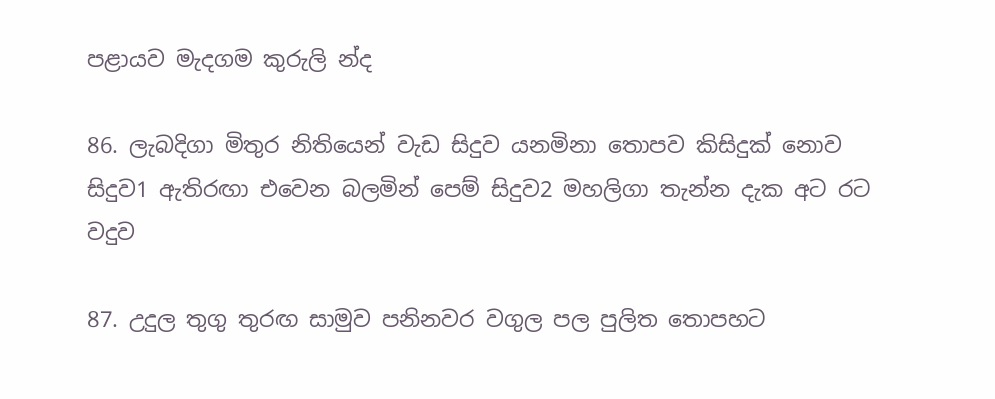පළායව මැදගම කුරුලි න්ද

86. ලැබදිගා මිතුර නිතියෙන් වැඩ සිදුව යනමිනා තොපව කිසිදුක් නොව සිදුව1 ඇතිරඟා එවෙන බලමින් පෙම් සිදුව2 මහලිගා තැන්න දැක අට රට වදුව

87. උදුල තුගු තුරඟ සාමුව පනිනවර වගුල පල පුලිත තොපහට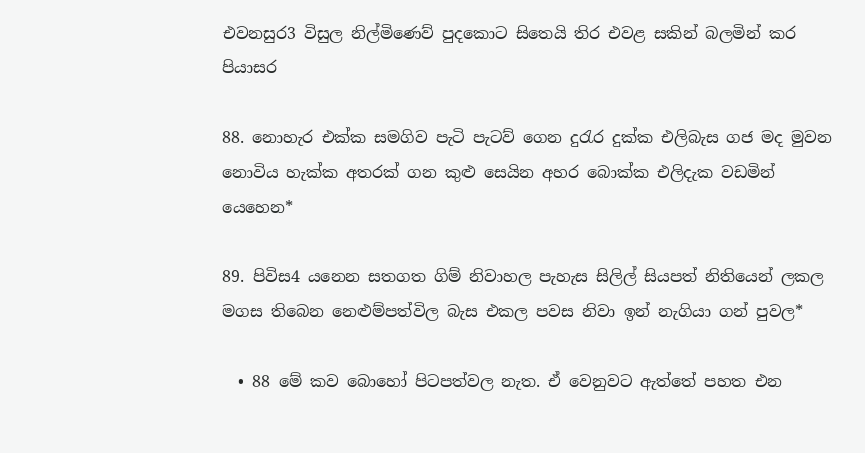එවනසුර3 විසුල නිල්මිණෙව් පුදකොට සිතෙයි තිර එවළ සකින් බලමින් කර පියාසර

88. නොහැර එක්ක සමගිව පැටි පැටව් ගෙන දුරැර දුක්ක එලිබැස ගජ මද මුවන නොවිය හැක්ක අතරක් ගන කුළු සෙයින අහර බොක්ක එලිදැක වඩමින් යෙහෙන*

89. පිවිස4 යනෙන සතගත ගිම් නිවාහල පැහැස සිලිල් සියපත් නිතියෙන් ලකල මගස තිබෙන නෙළුම්පත්විල බැස එකල පවස නිවා ඉන් නැගියා ගන් පුවල*

  • 88 මේ කව බොහෝ පිටපත්වල නැත. ඒ වෙනුවට ඇත්තේ පහත එන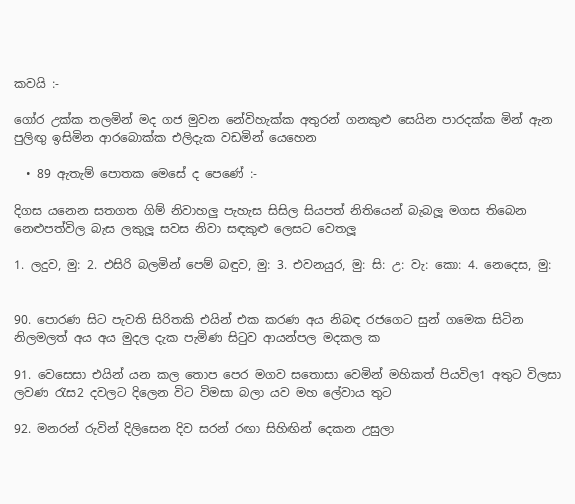කවයි :-

ගෝර උක්ක තලමින් මද ගජ මුවන නේවිහැක්ක අතුරන් ගනකුළු සෙයින පාරදක්ක මින් ඇන පුලිඟු ඉසිමින ආරබොක්ක එලිදැක වඩමින් යෙහෙන

  • 89 ඇතැම් පොතක මෙසේ ද පෙණේ :-

දිගස ‍යනෙන සතගත ගිම් නිවාහලු පැහැස සිසිල සියපත් නිතියෙන් බැබලූ මගස තිබෙන නෙළුපත්විල බැස ලකුලූ සවස නිවා සඳකුළු ලෙසට වෙතලූ

1. ලදුව, මු: 2. එසිරි බලමින් පෙම් බඳුව, මු: 3. එවනයුර, මු: සි: උ: වැ: කො: 4. නෙදෙස, මු:


90. පොරණ සිට පැවති සිරිතකි එයින් එක කරණ අය නිබඳ රජගෙට සුන් ගමෙක සිටින නිලමලත් අය අය මුදල දැක පැමිණ සිටුව ආයන්පල මදකල ක

91. වෙසෙසා එයින් යන කල තොප පෙර මගව සතොසා වෙමින් මහිකත් පියවිල1 අතුට විලසා ලවණ රැස2 දවලට දිලෙන විට විමසා බලා යව මහ ලේවාය තුට

92. මනරන් රුවින් දිලිසෙන දිව සරන් රඟා සිහිඟින් දෙකන උසුලා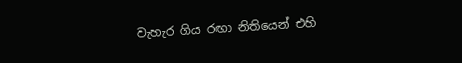වැහැර ගිය රඟා නිතියෙන් එහි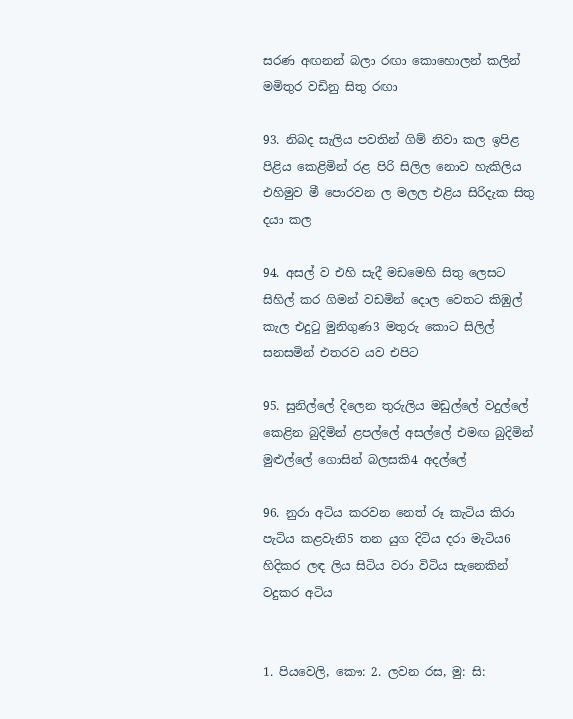සරණ අඟනන් බලා රඟා කොහොලන් කලින් මමිතුර වඩිනු සිතු රඟා

93. නිබද සැලිය පවතින් ගිම් නිවා කල ඉපිළ පිළිය කෙළිමින් රළ පිරි සිලිල නොව හැකිලිය එහිමුව මී ‍පොරවන ල මලල එළිය සිරිදැක සිතු දයා කල

94. අසල් ව එහි සැදී මඩමෙහි සිතු ලෙසට සිහිල් කර ගිමන් වඩමින් දොල වෙතට කිඹුල් කැල එදුටු මුනිගුණ3 මතුරු කොට සිලිල් සනසමින් එතරව යව එපිට

95. සුනිල්ලේ දිලෙන තුරුලිය මඩුල්ලේ වදුල්ලේ කෙළින බුදිමින් ළපල්ලේ අසල්ලේ එමඟ බුදිමින් මුළුල්ලේ ගොසින් බලසකි4 අදල්ලේ

96. නුරා අටිය කරවන නෙත් රූ කැටිය කිරා පැටිය කළවැනි5 තන යුග දිටිය දරා මැටිය6 හිදිකර ලඳ ලිය සිටිය වරා විටිය සැනෙකින් වදුකර අටිය


1. පියවෙලි, කෞ: 2. ලවන රස, මු: සි: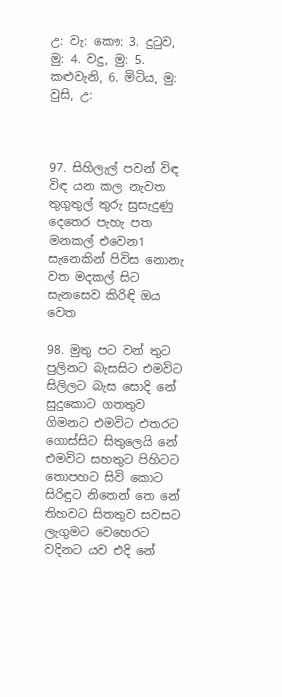උ: වැ: කෞ: 3. දුටුව, මු: 4. වදු, මු: 5. කළුවැනි, 6. මිටිය, මු: වුසි, උ:



97. සිහිලැල් පවන් විඳ විඳ යන කල නැවත තුගුතුල් තුරු සුසැදුණු දෙතෙර පැහැ පත මනකල් එවෙන1 සැනෙකින් පිවිස නොනැ වත මදකල් සිට සැනසෙව කිරිඳි ඔය වෙත

98. මුතු පට වන් තුට පුලිනට බැසසිට එමවිට සිලිලට බැස සොදි නේ සුදුකොට ගතතුව ගිමනට එමවිට එතරට ගොස්සිට සිතුලෙයි නේ එමවිට සහතුට පිහිටට තොපහට සිවි කොට සිරිඳුට නිතෙන් තෙ නේ තිහවට සිතතුව සවසට ලැගුමට ‍වෙහෙරට වදිනට යව එදි නේ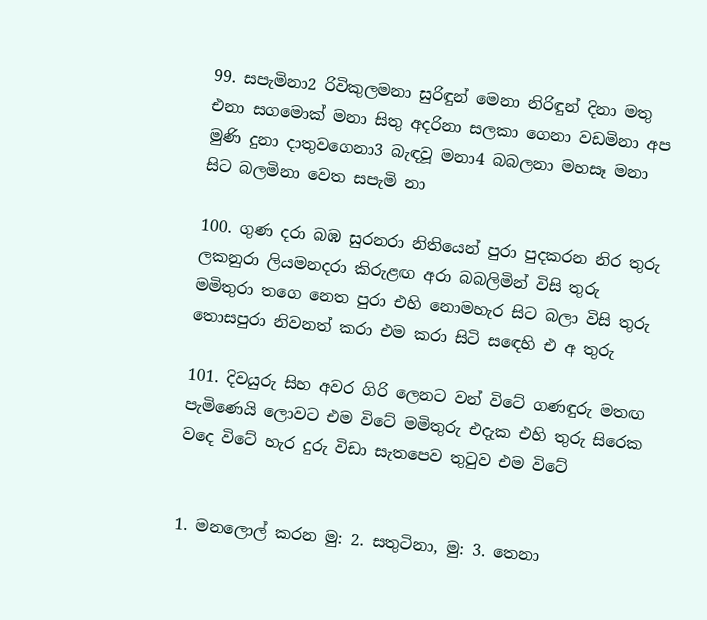99. සපැමිනා2 රිවිකුලමනා සුරිඳුන් මෙනා නිරිඳුන් දිනා මතු එනා සගමොක් මනා සිතු අදරිනා සලකා ගෙනා වඩමිනා අප මුණි දුනා දාතුවගෙනා3 බැඳවූ මනා4 බබලනා මහසෑ මනා සිට බලමිනා වෙත සපැමි නා

100. ගුණ දරා බඹ සුරනරා නිතියෙන් පුරා පුදකරන නිර තුරු ලකනුරා ලියමනදරා කිරුළඟ අරා බබලිමින් විසි තුරු මමිතුරා තගෙ නෙත පුරා එහි නොමහැර සිට බලා විසි තුරු තොසපුරා නිවනත් කරා එම කරා සිටි ස‍‍‍‍‍ඳෙහි එ අ තුරු

101. දිවයුරු සිහ අවර ගිරි ලෙනට වන් විටේ ගණඳුරු මතඟ පැමිණෙයි ලොවට එම විටේ මමිතුරු එදැක එහි තුරු සිරෙක වදෙ විටේ හැර දුරු විඩා සැතපෙව තුටුව එම විටේ


1. මනලොල් කරන මු: 2. සතුටිනා, මු: 3. තෙනා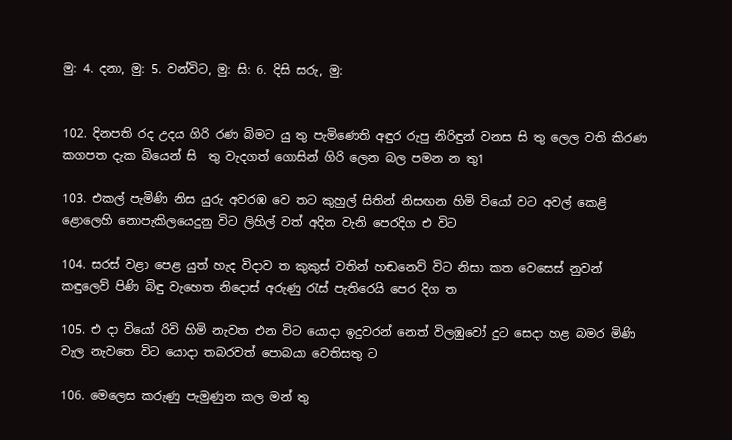මු: 4. දනා, මු: 5. වන්විට, මු: සි: 6. දිසි සරු, මු:


102. දිනපති රද උදය ගිරි රණ බිමට යු තු පැමිණෙති අඳුර රුපු නිරිඳුන් වනස සි තු ලෙල වති කිරණ කගපත දැක බියෙන් සි ‍ තු වැදගත් ගොසින් ගිරි ලෙන බල පමන න තු1

103. එකල් පැමිණි නිස යුරු අවරඹ වෙ තට කුහුල් සිතින් නිසඟන හිමි වියෝ වට අවල් කෙළි ළොලෙහි නොපැකි‍ලයෙදුනු විට ලිහිල් වත් අදින වැනි පෙරදිග එ විට

104. සරස් වළා පෙළ යුත් හැද විදාව ත කුකුස් වතින් හඬනෙව් විට නිසා කත වෙසෙස් නුවන් කඳුලෙව් පිණි බිඳු වැහෙත නිදොස් අරුණු රැස් පැතිරෙයි පෙර දිග ත

105. එ දා වියෝ රිවි හිමි නැවත එන විට යොදා ඉදුවරන් නෙත් විලඹුවෝ දුට සෙදා හළ බමර මිණි වැල නැවතෙ විට යොදා තබරවත් පොබයා වෙතිසතු ට

106. මෙලෙස කරුණු පැමුණුන කල මන් තු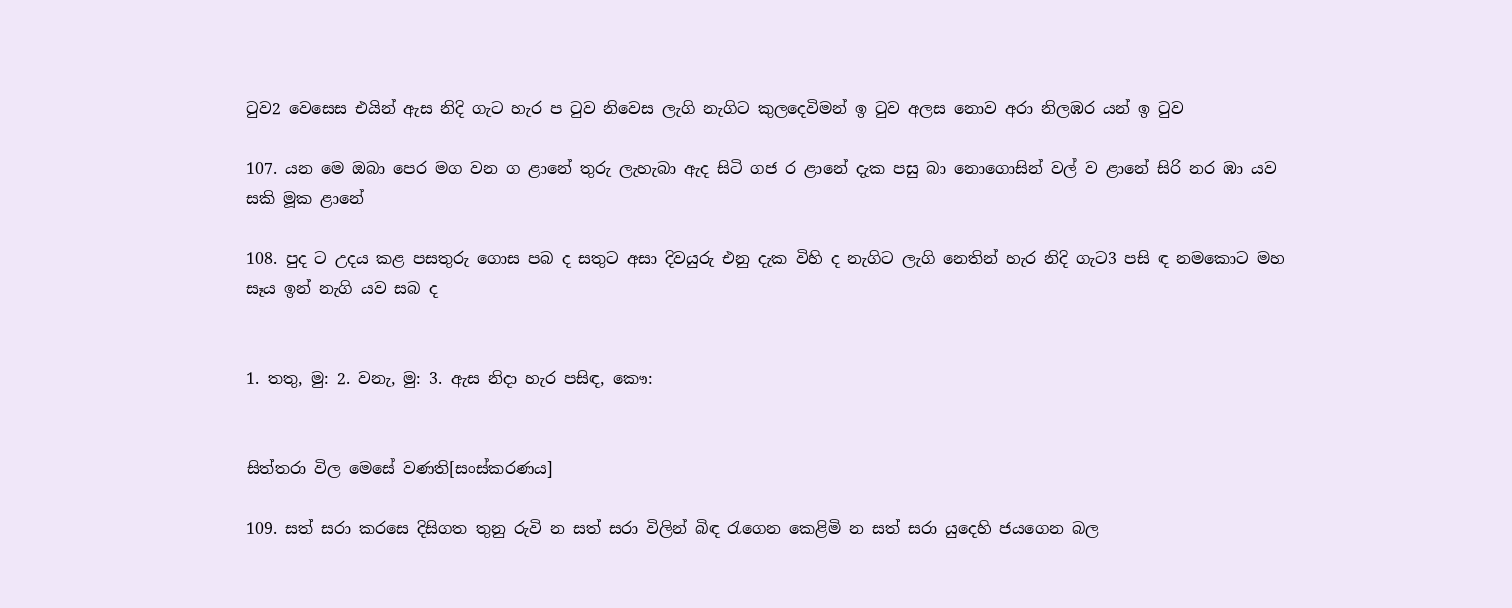ටුව2 වෙසෙස එයින් ඇස නිදි ගැට හැර ප ටුව නිවෙස ලැගි නැගිට කුලදෙවිමන් ඉ ටුව අලස නොව අරා නිලඹර යන් ඉ ටුව

107. යන මෙ ඔබා පෙර මග වන ග ළානේ තුරු ලැහැබා ඇද සිටි ගජ ර ළානේ දැක පසු බා නොගොසින් වල් ව ළානේ සිරි නර ඹා යව සකි මූක ළානේ

108. පුද ට උදය කළ පසතුරු ගොස පබ ද සතුට අසා දිවයුරු එනු දැක විහි ද නැගිට ලැගි නෙතින් හැර නිදි ගැට3 පසි ඳ නමකොට මහ සෑය ඉන් නැගි යව සබ ද


1. තතු, මු: 2. වනැ, මු: 3. ඇස නිදා හැර පසිඳ, කෞ:


සිත්තරා විල මෙසේ වණති[සංස්කරණය]

109. සත් සරා කරසෙ දිසිගත තුනු රුවි න සත් සරා විලින් බිඳ රැගෙන කෙළිමි න සත් සරා යුදෙහි ජයගෙන බල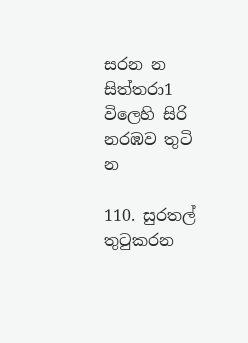සරන න සිත්තරා1 විලෙහි සිරි නරඹව තුටි න

110. සුරතල් තු‍ටුකරන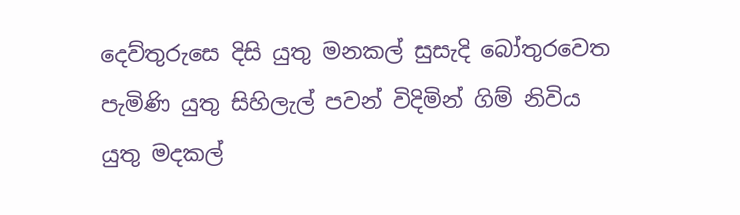දෙව්තුරුසෙ දිසි යුතු මනකල් සුසැදි බෝතුරවෙත පැමි‍ණි යුතු සිහිලැල් පවන් විදිමින් ගිම් නිවිය යුතු මදකල්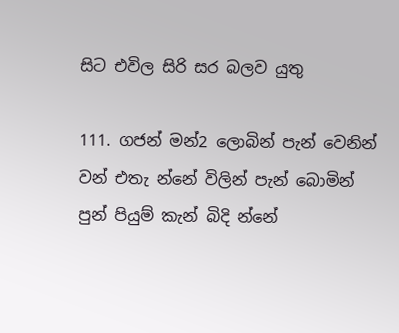සිට එවිල සිරි සර බලව යුතු

111. ගජන් මන්2 ලොබින් පැන් වෙනින් වන් එතැ න්නේ විලින් පැන් බොමින් පුන් පියුම් කැන් බිදි න්නේ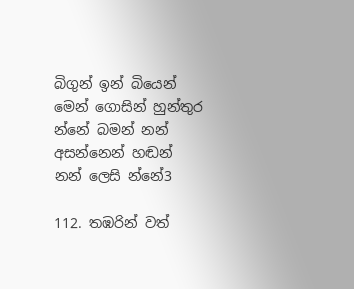බිගුන් ඉන් බියෙන් මෙන් ගොසින් හුන්තුර න්නේ බමන් නන් අසන්නෙන් හඬන් නන් ලෙසි න්නේ3

112. තඹරින් වත්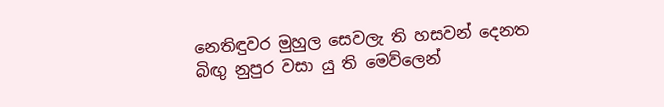නෙතිඳුවර මුහුල සෙවලැ ති හසවන් දෙනත බිඟු නුපුර වසා යු ති මෙව්ලෙන්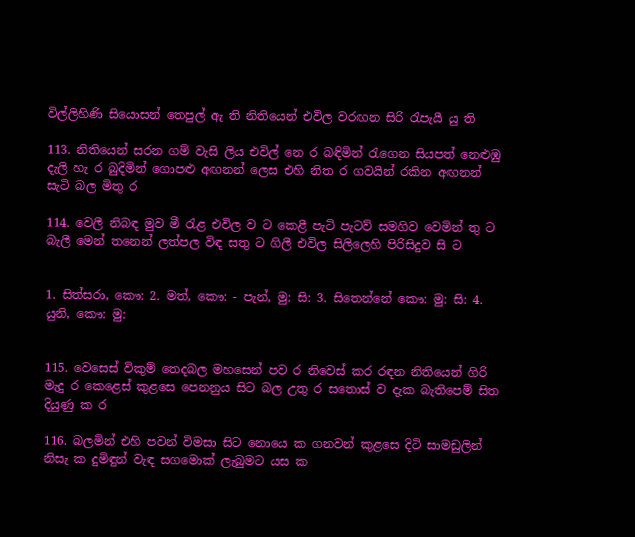විල්ලිහිණි සියොසන් තෙපුල් ඇ ති නිතියෙන් එවිල වරඟන සිරි රැපැයී යු ති

113. නිතියෙන් සරන ‍ගම් වැසි ලිය එවිල් නෙ ර බඳිමින් රැගෙන සියපත් නෙළුඹු දැලි හැ ර බුදිමින් ගොපළු අඟනන් ලෙස එහි නිත ර ගවයින් රකින අඟනන් සැටි බල මිතු ර

114. වෙලී නිබඳ මුව මී රැළ එවිල ව ට කෙළී පැටි පැටව් සමගිව වෙමින් තු ට බැලී මෙන් තනෙන් ලත්පල විඳ සතු ට ගිලී එවිල සිලිලෙහි පිරිසිදුව සි ට


1. සිත්සරා, කෞ: 2. මත්, කෞ: - පැන්, මු: සි: 3. සිතෙන්නේ කෞ: මු: සි: 4. යුනි, කෞ: මු:


115. වෙසෙස් විකුම් තෙදබල මහසෙන් පව ර නිවෙස් කර රඳන නිතියෙන් ගිරි මැදු ර කෙළෙස් කුළසෙ පෙනනුය සිට බල උතු ර සතොස් ව දැක බැතිපෙම් සිත දියුණු ක ර

116. බලමින් එහි පවන් විමසා සිට නො‍යෙ ක ගනවන් කුළසෙ දිටි සාමඩුලින් නිසැ ක දුමිඳුන් වැඳ සගමොක් ලැබුමට යස ක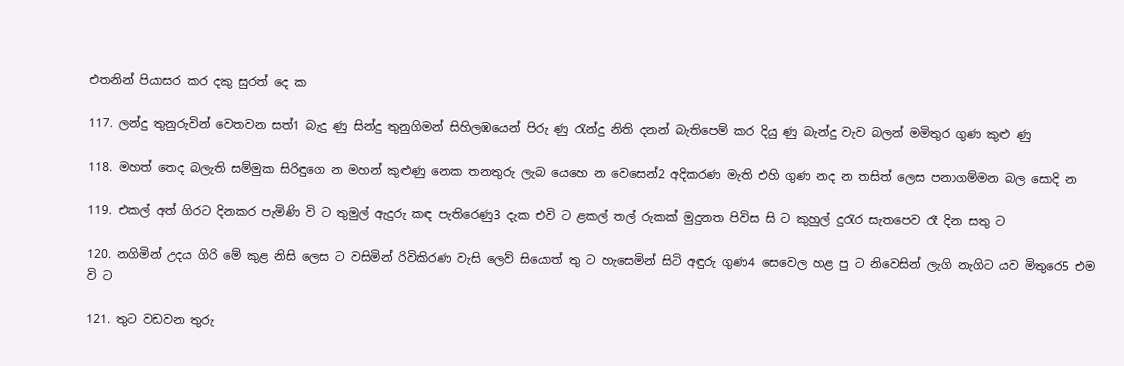එතනින් පියාසර කර දකු සුරත් දෙ ක

117. ලන්දු තුනුරුවින් වෙතවන සත්1 බැදු ණු සින්දු තුනුගිමන් සිහිලඹයෙන් පිරු ණු රැන්දු නිති දනන් බැතිපෙම් කර දියු ණු බැන්දු වැව බලන් මමිතුර ගුණ කුළු ණු

118. මහත් තෙද බලැති සම්මුක සිරිඳුගෙ න මහන් කුළුණු නෙක තනතුරු ලැබ යෙහෙ න වෙසෙන්2 අදිකරණ මැති එහි ගුණ නද න තසිත් ලෙස පනාගම්මන බල ‍සොදි න

119. එකල් අත් ගිරට දිනකර පැමිණි වි ට තුමුල් ඇදුරු ක‍ඳ පැතිරෙණු3 දැක එවි ට ළකල් තල් රුකක් මුදුනත පිවිස සි ට කුහුල් දුරැර සැතපෙව රෑ දින සතු ට

120. නගිමින් උදය ගිරි මේ කුළ නිසි ලෙස ට වසිමින් රිවිකිරණ වැසි ලෙව් සියොත් තු ට හැසෙමින් සිටි අඳුරු ගුණ4 සෙවෙල හළ පු ට නිවෙසින් ලැගි නැගිට යව මිතු‍රෙ5 එම වි ට

121. තුට වඩවන තුරු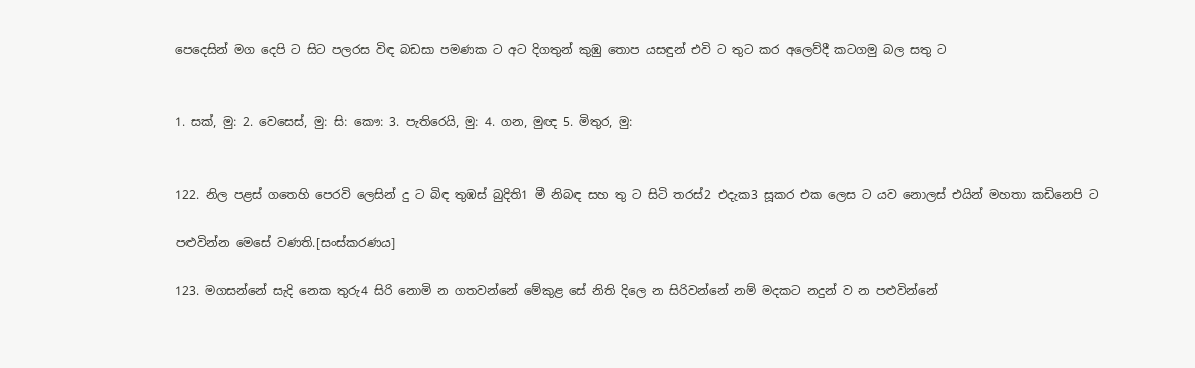පෙදෙසින් මග දෙපි ට සිට පලරස විඳ බඩසා පමණක ට අට දිගතුන් කුඹු තොප යසඳුන් එවි ට තුට කර අලෙව්දී කටගමු බල සතු ට


1. සක්, මු: 2. වෙසෙස්, මු: සි: කෞ: 3. පැතිරෙයි, මු: 4. ගන, මුඥ 5. මිතුර, මු:


122. නිල පළස් ගතෙහි පෙරවි ලෙසින් දු ට බිඳ තුඹස් බුදිති1 මී නිබඳ සහ තු ට සිටි තරස්2 එදැක3 සූකර එක ලෙස ට යව නොලස් එයින් මහතා කඩිනෙපි ට

පළුවින්න මෙසේ වණති.[සංස්කරණය]

123. මගසන්නේ සැදි නෙක තුරු4 සිරි නොමි න ගතවන්නේ මේකුළ සේ නිති ‍දිලෙ න සිරිවන්නේ නම් මදකට නදුන් ව න පළුවින්නේ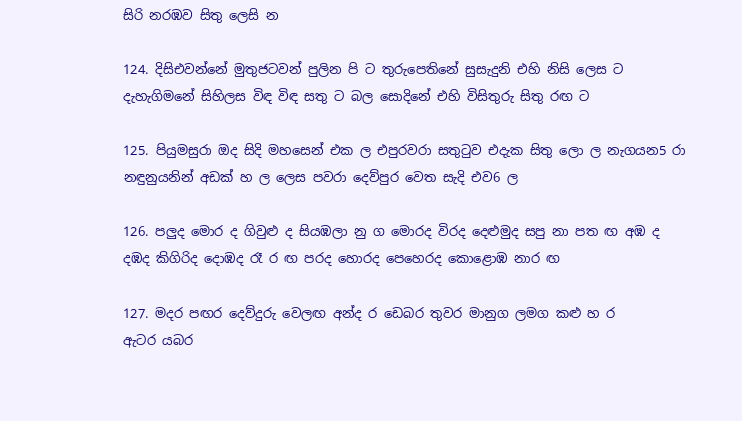සිරි නරඹව සිතු ලෙසි න

124. දිසිඑවන්නේ මුතුජටවන් පුලින පි ට තුරුපෙතිනේ සුසැදුනි එහි නිසි ලෙස ට දැහැගිමනේ සිහිලස විඳ විඳ සතු ට බල සොදිනේ එහි විසිතුරු සිතු රඟ ට

125. පියුමසුරා ඔද සිදි මහසෙන් එක ල එපුරවරා සතුටුව එදැක සිතු ලො ල නැගයන5 රා නඳුනුයනින් අඩක් හ ල ලෙස පවරා දෙව්පුර වෙත සැදි එව6 ල

126. පලුද මොර ද ගිවුළු ද සියඹලා නු ග මොරද විරද දෙළුමුද සපු නා පත ඟ අඹ ද දඹද කිගිරිද දොඹද රෑ ර ඟ පරද හොරද පෙහෙරද කොළොඹ නාර ඟ

127. මදර පඟර දෙව්දුරු වෙලඟ අන්ද ර ඩෙබර තුවර මානුග ලමග කළු හ ර ඇටර ‍යබර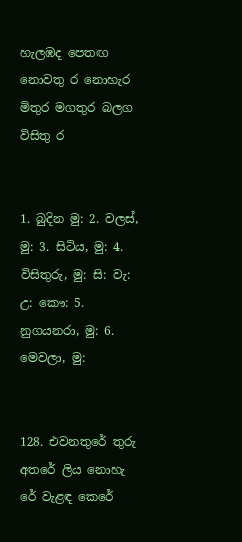හැලඹද පෙතඟ නොවතු ර නොහැර මිතුර මගතුර බලග විසිතු ර


1. බුදින මු: 2. වලස්, මු: 3. සිටිය, මු: 4. විසිතුරු, මු: සි: වැ: උ: කෞ: 5. නුගයනරා, මු: 6. මෙවලා, මු:


128. එවනතුරේ තු‍රු අතරේ ලිය නොහැ රේ වැළඳ කෙරේ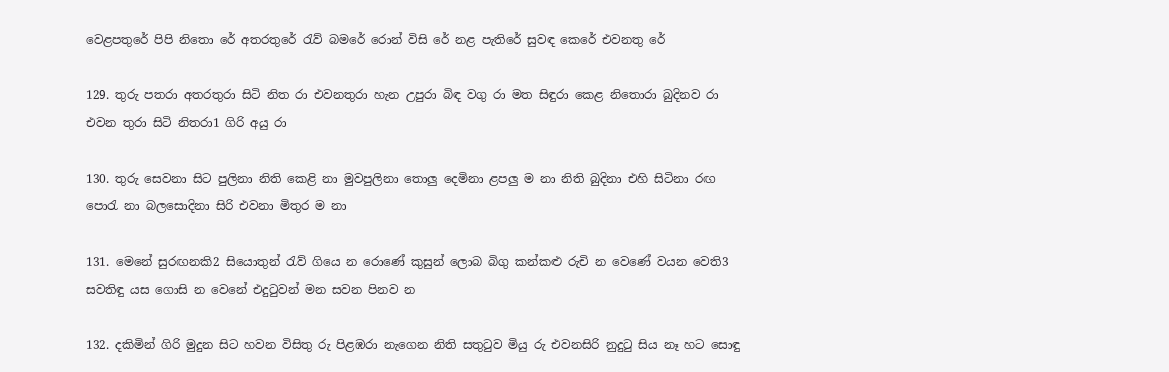වෙළපතුරේ පිපි නිතො රේ අතරතුරේ රැව් බමරේ රොන් විසි‍ රේ නළ පැතිරේ සුවඳ කෙරේ එවනතු රේ

129. තුරු පතරා අතරතුරා සිටි නිත රා එවනතුරා හැන උපුරා බිඳ වගු රා මත සිඳුරා කෙළ නිතොරා බුදිනව රා එවන තුරා සිටි නිතරා1 ගිරි අයු රා

130. තුරු ‍සෙවනා සිට පුලිනා නිති කෙළි නා මුවපුලිනා තොලු දෙමිනා ළපලු ම නා නිති බුදිනා එහි සිටිනා රඟ පොරැ නා බලසොදිනා සිරි එවනා මිතුර ම නා

131. මෙනේ සුරඟනකි2 සියොතුන් රැව් ගියෙ න රොණේ කුසුන් ලොබ බිගු කන්කළු රුචි න වෙණේ වයන වෙති3 සවතිඳු යස ගොසි න වෙනේ එදුටුවන් මන සවන පිනව න

132. දකිමින් ගිරි මුදුන සිට හවන විසිතු රු පිළඹරා නැගෙන නිති සතුටුව මියු රු එවනසිරි නුදුටු සිය නෑ ‍හට සොඳු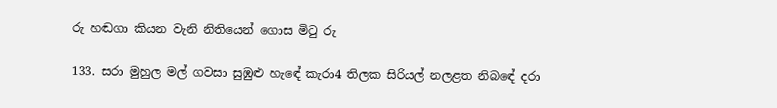රු හඬගා කියන වැනි නිතියෙන් ගොස මිටු රු

133. සරා මුහුල මල් ගවසා සුඹුළු හැ‍‍ඳේ කැරා4 තිලක සිරියල් නලළත නිබ‍ඳේ දරා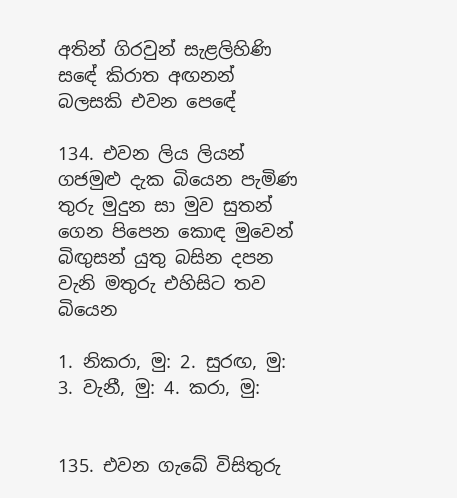අතින් ගිරවුන් සැළලිහිණි ස‍ඳේ කිරාත අඟනන් බලසකි එවන පෙ‍ඳේ

134. එවන ලිය ලියන් ගජමුළු දැක බියෙන පැමිණ තුරු මුදුන සා මුව සුතන් ගෙන පිපෙන කොඳ මුවෙන් බිඟු‍සන් යුතු බසින දපන වැනි මතුරු එහිසිට තව බියෙන

1. නිකරා, මු: 2. සුරඟ, මු: 3. වැනී, මු: 4. කරා, මු:


135. එවන ගැබේ විසිතුරු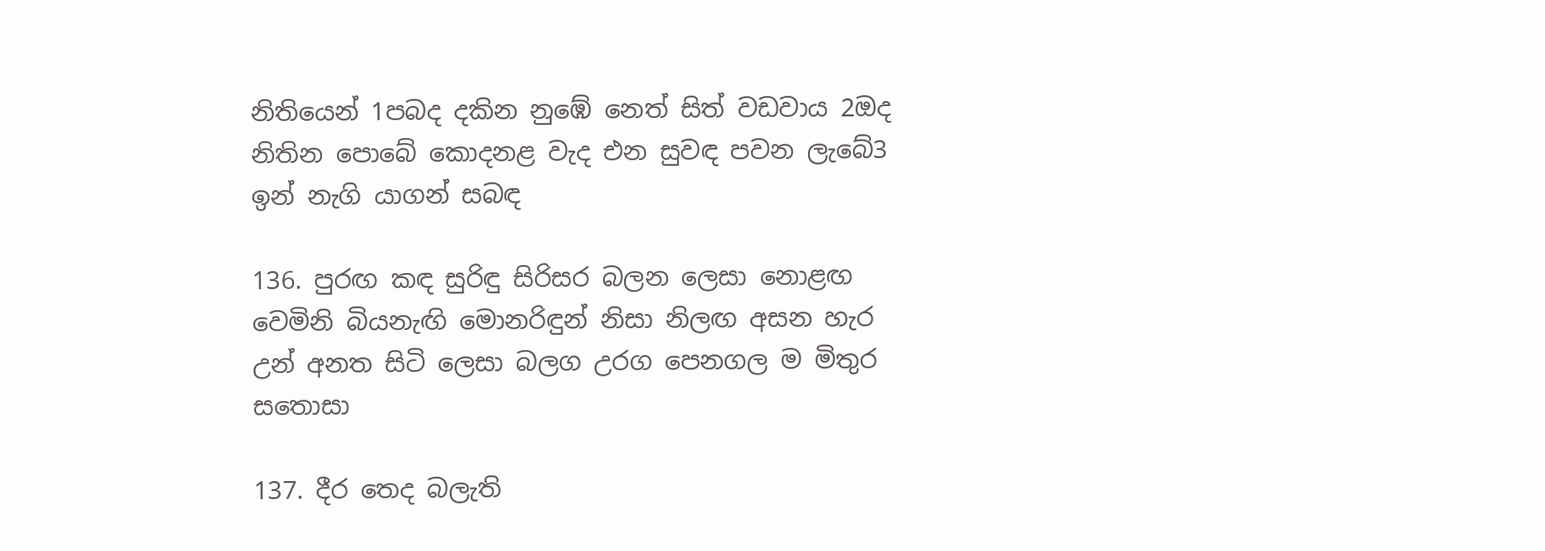නිතියෙන් 1පබද දකින නුඹේ නෙත් සිත් වඩවාය 2ඔද නිතින පොබේ කොදනළ වැද එන සුවඳ පවන ලැබේ3 ඉන් නැගි යාගන් සබඳ

136. පුරඟ කඳ සුරිඳු සිරිසර බලන ලෙසා නොළඟ වෙමිනි බියනැඟි මොනරිඳුන් නිසා නිලඟ අසන හැර උන් අනත සිටි ලෙසා බලග උරග පෙනගල ම මිතුර සතොසා

137. දීර තෙද බලැති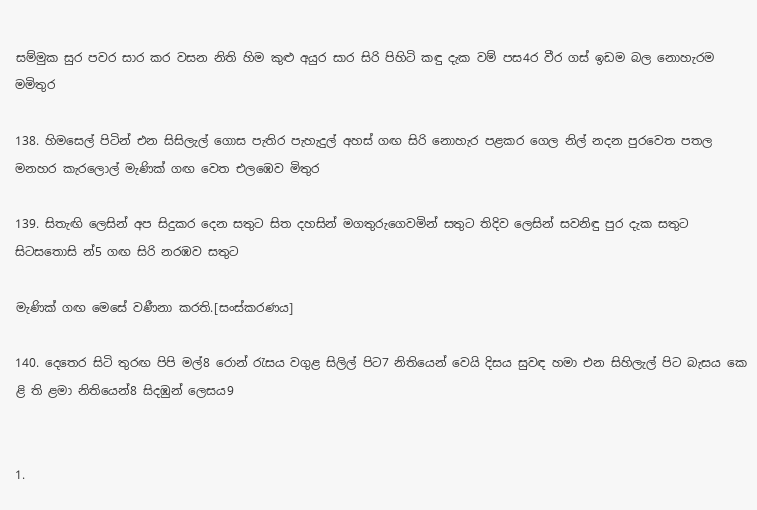සම්මුක සුර පවර සාර කර වසන නිති හිම කුළු අයුර සාර සිරි පිහිටි කඳු දැක වම් පස4ර වීර ගස් ඉඩම බල නොහැරම මමිතුර

138. හිමසෙල් පිටින් එන සිසිලැල් ගොස පැතිර පැහැදුල් අහස් ගඟ සිරි නොහැර පළකර ගෙල නිල් නදන පුරවෙත පතල මනහර කැරලොල් මැණික් ගඟ වෙත එලඹෙව මිතුර

139. සිතැඟි ලෙසින් අප සිදුකර දෙන සතුට සිත දහසින් මගතුරුගෙවමින් සතුට තිදිව ලෙසින් සවනිඳු පුර දැක සතුට සිට‍සතොසි න්5 ගඟ සිරි නරඹව සතුට

මැණික් ගඟ මෙසේ වණීනා කරති.[සංස්කරණය]

140. දෙතෙර සිටි තුරඟ පිපි මල්8 රොන් රැසය වගුළ සිලිල් පිට7 නිතියෙන් වෙයි දිසය සුවඳ හමා එන සිහිලැල් පිට බැසය කෙ ළි ති ළමා නිතියෙන්8 සිදඹුන් ලෙසය9


1.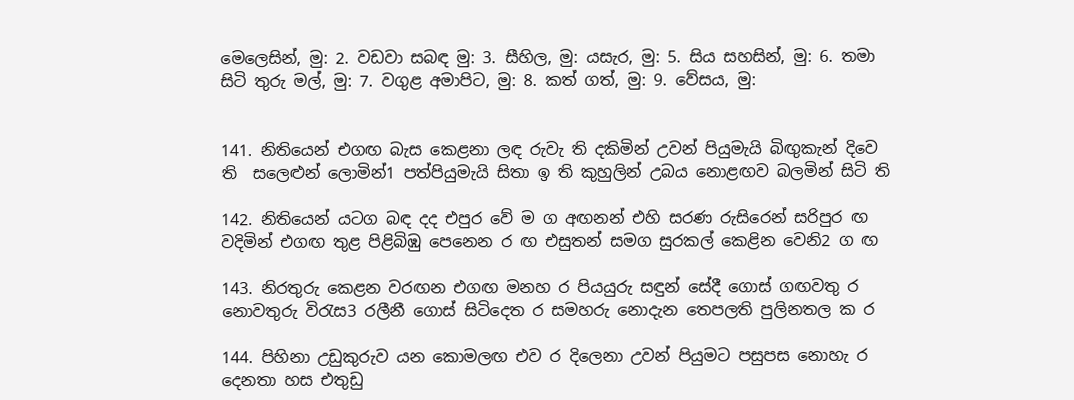මෙලෙසින්, මු: 2. වඩවා සබඳ මු: 3. සීහිල, මු: යසැර, මු: 5. සිය සහසින්, මු: 6. තමා සිටි තුරු මල්, මු: 7. වගුළ අමාපිට, මු: 8. කත් ගත්, මු: 9. වේසය, මු:


141. නිතියෙන් එගඟ බැස කෙළනා ලඳ රුවැ ති දකිමින් උවන් පියුමැයි බිඟුකැන් දිවෙ ති ‍ සලෙළුන් ලොමින්1 පත්පියුමැයි සිතා ඉ ති කුහුලින් උබය නොළඟව බලමින් සිටි ති

142. නිති‍යෙන් යටග බඳ දද එපුර වේ ම ග අඟනන් එහි සරණ රුසිරෙන් සරිපුර ඟ වදිමින් එගඟ තුළ පිළිබිඹු පෙනෙන ර ඟ එසුතන් සමග සුරකල් කෙළින වෙනි2 ග ඟ

143. නිරතුරු කෙළන වරඟන එගඟ මනහ ර පියයුරු සඳුන් සේදී ගොස් ගඟවතු ර නොවතුරු විරැස3 රලීනී ගොස් සිටිදෙත ර සමහරු නොදැන තෙපලති පුලිනතල ක ර

144. පිහිනා උඩුකුරුව යන කො‍මලඟ එව ර දිලෙනා උවන් පියුමට පසුපස නොහැ ර දෙනතා හස එතුඩු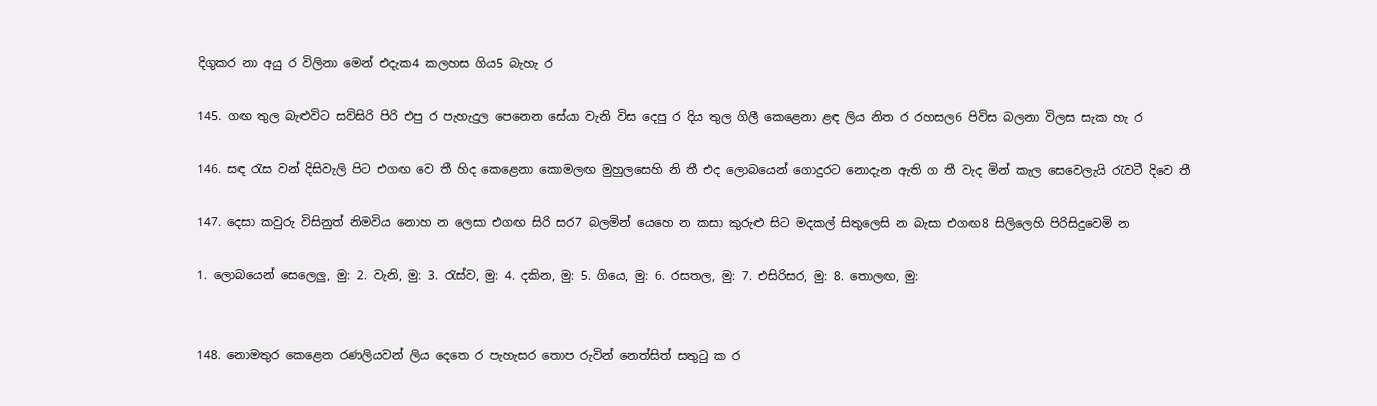දිගුකර නා අයු ර විලිනා මෙන් එදැක4 කලහස ගිය5 බැහැ ර

145. ගඟ තුල බැළුවිට සව්සිරි පිරි එපු ර පැහැදුල පෙනෙන සේයා වැනි විස දෙපු ර දිය තුල ගිලී කෙළෙනා ළඳ ලිය නිත ර රහසල6 පිවිස බලනා විලස සැක හැ ර

146. සඳ රැස වන් දිසිවැලි පිට එගඟ වෙ තී හිද කෙළෙනා කොමලඟ මුහු‍ලසෙහි නි තී එද ලොබයෙන් ගොදුරට නොදැන ඇති ග තී වැද මින් කැල සෙවෙලැයි රැවටී දිවෙ තී

147. දෙසා කවුරු විසිනුත් නිමවිය නොහ න ලෙසා එගඟ සිරි සර7 බලමින් යෙ‍හෙ න කසා කුරුළු සිට ‍මදකල් සිතුලෙසි න බැසා එගඟ8 සිලිලෙහි පිරිසිදුවෙමි න

1. ලොබයෙන් සෙලෙලු, මු: 2. වැනි, මු: 3. රැස්ව, මු: 4. දකින, මු: 5. ගියෙ, මු: 6. රසතල, මු: 7. එසිරිසර, මු: 8. තොලඟ, මු:


148. නොමතුර කෙළෙන රණලියවන් ලිය දෙතෙ ර පැහැසර තොප රුවින් නෙත්සිත් සතුටු ක ර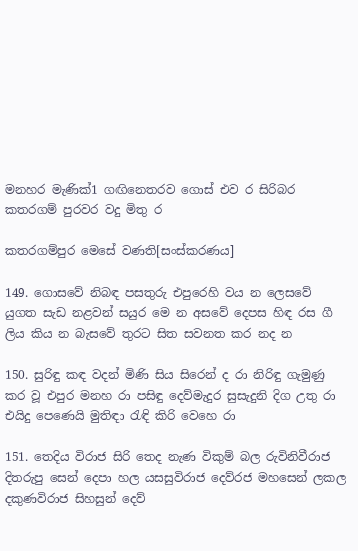මනහර මැණික්1 ගඟිනෙතරව ගොස් එව ර සිරිබර කතරගම් පුරවර වදු මිතු ර

කතරගම්පුර මෙසේ වණති[සංස්කරණය]

149. ගො‍සවේ නිබඳ පසතුරු එපුරෙහි වය න ලෙසවේ යුගත සැඩ නළවන් සයුර මෙ න අසවේ දෙපස හිඳ රස ගී ලිය කිය න බැසවේ තුරට සිත සවනත කර නද න

150. සුරිඳු කඳ වදන් මිණි සිය සිරෙන් ද රා නිරිඳු ගැමුණු කර වූ එපුර මනහ රා පසිඳු දෙව්මැදුර සුසැදුනි දිග උතු රා එයිදු පෙණෙයි මුතිඳා රැඳි කිරි වෙහෙ රා

151. තෙදිය විරාජ සිරි තෙද නැණ විකුම් බල රුවිනිවීරාජ දිතරුපු සෙන් දෙපා හල යසසුවිරාජ දෙව්රජ මහසෙන් ලකල දකුණවිරාජ සිහසුන් දෙව්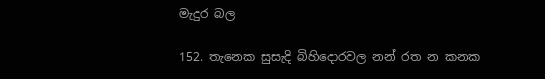මැදුර බල

152. තැනෙක සුසැදි බිහිදොරවල නන් රත න කනක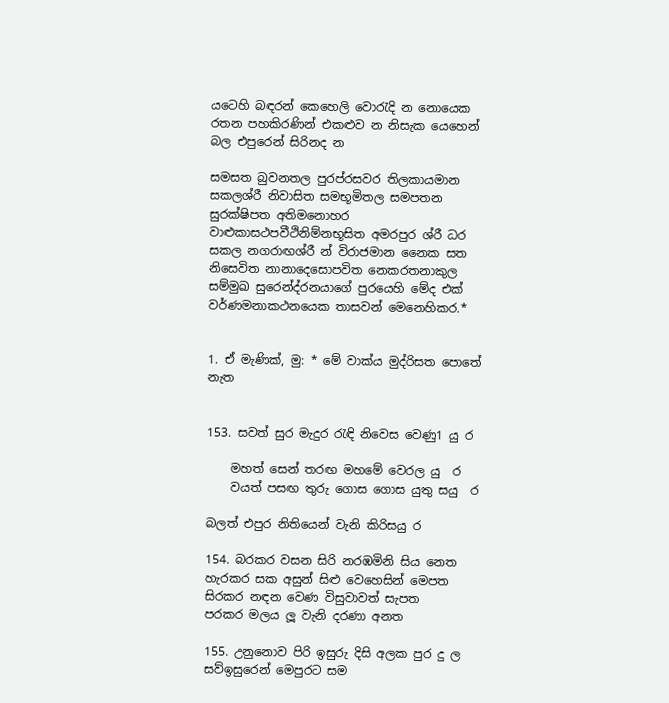යටෙහි බඳරන් කෙහෙලි වොරැදි න නොයෙක රතන පහකිරණින් එකළුව න නිසැක යෙහෙන් බල එපුරෙන් සිරිනද න

සමසත බුවනතල පුරප්රසවර තිලකායමාන සකලශ්රී නිවාසිත සමභූමිතල සමපතන සුරක්ෂිපත අතිමනොහර වාළුකාසථපවීථිනිම්නභූසිත අමරපුර ශ්රී ධර සකල නගරාඟශ්රී න් විරාජමාන නෛක සත නිසෙවිත නානාදෙ‍සොපවිත නෙකරතනාකුල සම්මුඛ සුරෙන්ද්රනයාගේ පුරයෙහි ‍මේද එක් වර්ණමනාකථනයෙක තාසවන් මෙනෙහිකර.*


1. ඒ මැණික්, මු: * මේ වාක්ය‍ මුද්රිසත පොතේ නැත


153. සවත් සුර මැදුර රැඳි නිවෙස වෙණු1 යු ර

    මහත් සෙන් තරඟ මහමේ වෙරල යු  ර
    වයත් පසඟ තුරු ගොස ගොස යුතු සයු  ර

බලත් එපුර නිතියෙන් වැනි කිරිසයු ර

154. බරකර වසන සිරි නරඹමිනි සිය නෙත හැරකර සක අසුන් සිළු වෙහෙසින් මෙපත සිරකර නඳන වෙණ විසුවාවත් සැපත පරකර ‍මලය ලූ වැනි දරණා අනත

155. උනුනොව පිරි ඉසුරු දිසි අලක පුර දු ල සව්ඉසුරෙන් මෙපුරට සම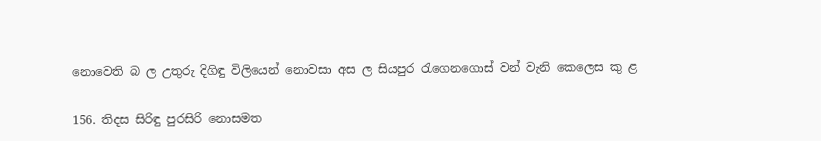නොවෙති බ ල උතුරු දිගිඳු විලියෙන් නොවසා අස ල සියපුර රැගෙනගොස් වන් වැනි කෙලෙස කු ළ

156. තිදස සිරිඳු පුරසිරි නොසමත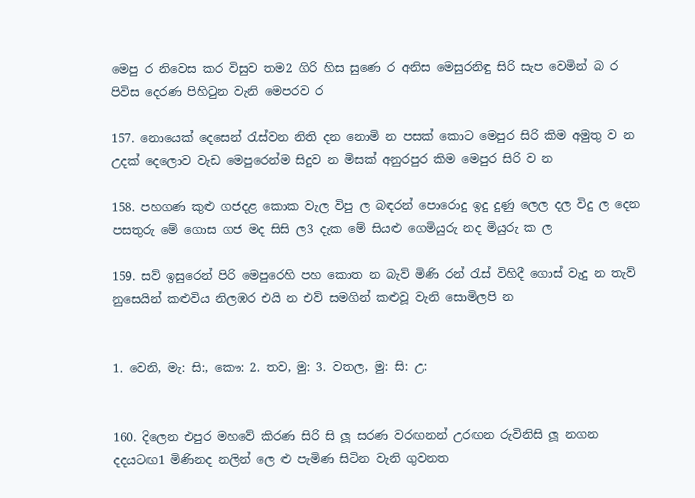මෙපු ර නිවෙස කර විසුව තම2 ගිරි හිස සුණෙ ර අනිස මෙසුරනිඳු සිරි සැප වෙමින් බ ර පිවිස දෙරණ පිහිටුන වැනි මෙපරව ර

157. නොයෙක් දෙසෙන් රැස්වන නිති දන නොමි න පසක් කොට මෙපුර සිරි කිම අමුතු ව න උදක් දෙලොව වැඩ මෙපුරෙන්ම සිදුව න මිසක් අනුරපුර කිම මෙපුර සිරි ව න

158. පහගණ කුළු ගජදළ කොක වැල විපු ල බඳරන් පොරොදු ඉදු දුණු ලෙල දල විදු ල දෙන පසතුරු මේ ගොස ගජ මද සිසි ල3 දැක මේ සියළු ගෙමියුරු නද මියුරු ක ල

159. සව් ඉසුරෙන් පිරි මෙපුරෙහි පහ කොත න බැව් මිණි රන් රැස් විහිදී ගොස් වැදු න තැව් නුසෙයින් කළුවිය නිලඹර එයි න එව් සමගින් කළුවූ වැනි සොමිලපි න


1. වෙනි, මැ: සි:, කෞ: 2. තව, මු: 3. වතල, මු: සි: උ:


160. දිලෙන එපුර මහවේ කිරණ සිරි සි ලූ සරණ වරඟනන් උරඟන රුවිනිසි ලූ නගන දදයටඟ1 මිණිනද නලින් ලෙ ළු පැමිණ සිටින වැනි ගුවනත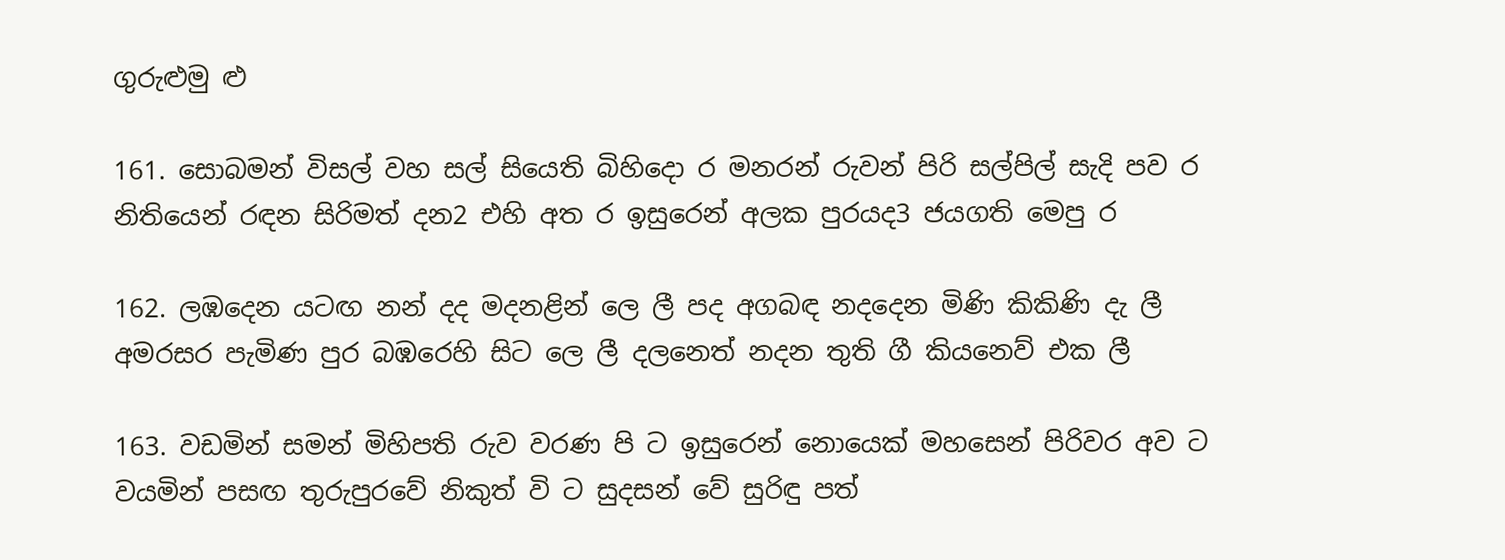ගුරුළුමු ළු

161. සොබමන් විසල් වහ සල් සියෙති බිහිදො ර මනරන් රුවන් පිරි සල්පිල් සැදි පව ර නිතියෙන් රඳන සිරිමත් දන2 එහි අත ර ඉසුරෙන් අලක පුරයද3 ජයගති මෙපු ර

162. ලඹදෙන යටඟ නන් දද මදනළින් ලෙ ලී පද අගබඳ නදදෙන මිණි කිකිණි දැ ලී අමරසර පැමිණ පුර බඹරෙහි සිට ලෙ ලී දලනෙත් නදන තුති ගී කියනෙව් එක ලී

163. වඩමින් සමන් මිහිපති රුව වරණ පි ට ඉසුරෙන් නොයෙක් මහසෙන් පිරිවර අව ට වයමින් පසඟ තුරුපුරවේ නිකුත් වි ට සුදසන් වේ සුරිඳු පත්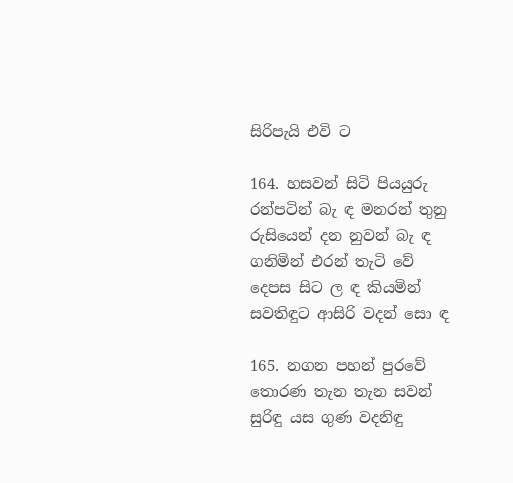සිරිපැයි එවි ට

164. හසවන් සිටි පියයුරු රන්පටින් බැ ඳ මනරන් තුනු රුසියෙන් දන නුවන් බැ ඳ ගනිමින් එරන් තැටි වේ දෙපස සිට ල ඳ කියමින් සවතිඳුට ආසිරි වදන් සො ඳ

165. නගන පහන් පුරවේ තොරණ තැන තැන සවන් සුරිඳු යස ගුණ වදනිඳු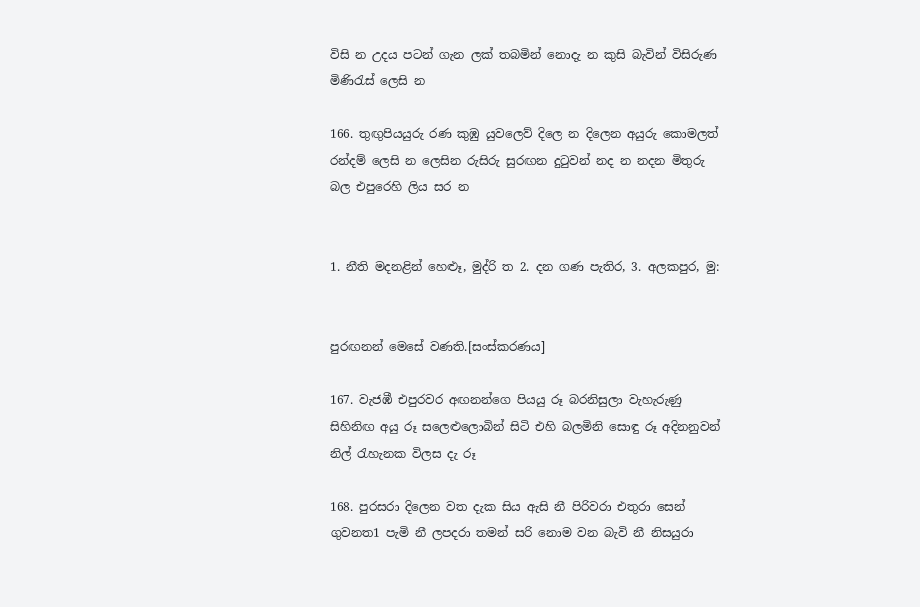විසි න උදය පටන් ගැන ලක් තබමින් නොදැ න කුසි බැවින් විසිරුණ මිණිරැස් ලෙසි න

166. තුඟුපියයුරු රණ කුඹු යුවලෙව් දිලෙ න දිලෙන අයුරු කොමලත් රන්දම් ලෙසි න ලෙසින රුසිරු සුරඟන දුටුවන් නද න නදන මිතුරු බල එපුරෙහි ‍ලිය සර න


1. නීති මදනළින් හෙළුෑ, මුද්රි ත 2. දන ගණ පැතිර, 3. අලකපුර, මු:


පුරඟනන් මෙසේ වණති.[සංස්කරණය]

167. වැජඹී එපුරවර අඟනන්ගෙ පියයු රූ බරනිසුලා වැහැරුණු සිහිනිඟ අයු රූ සලෙළුලොබින් සිටි එහි බලමිනි සොඳු රූ අදිනනුවන් නිල් රැහැනක විලස දැ රූ

168. පුරසරා දිලෙන වත දැක සිය ඇසි නී පිරිවරා එතුරා සෙන් ගුවනත1 පැමි නී ලපදරා තමන් සරි නොම වන බැවි නී නිසයුරා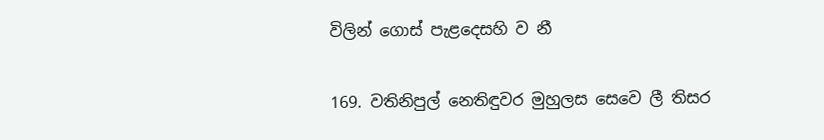විලින් ගොස් පැළදෙසහි ව නී

169. වතිනිපුල් නෙතිඳුවර මුහුලස සෙවෙ ලී තිසර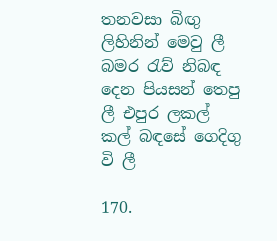තනවසා බිඟු ලිහිනින් මෙවු ලී බමර රැව් නිබ‍ඳ දෙන පියසන් තෙපු ලී එපුර ලකල් කල් ‍බඳසේ ගෙදිගු වි ලී

170.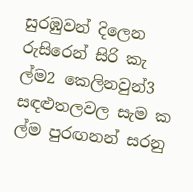සුරඹුවන් දිලෙන රුසිරෙන් සිරි කැ ල්ම2 කෙලිනවුන්3 සඳළුතලවල සැම ක ල්ම පුරඟනන් සරනු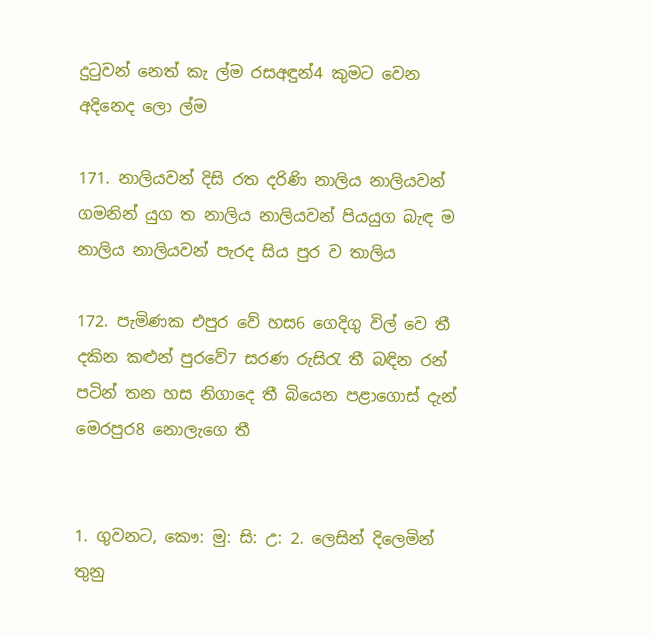දුටුවන් නෙත් කැ ල්ම රසඅඳුන්4 කුමට වෙන අදිනෙද ලො ල්ම

171. නාලියවන් දිසි රත දරිණි නාලිය නාලියවන් ගමනින් යුග ත නාලිය නාලියවන් පියයුග බැඳ ම නාලිය නාලියවන් පැරද සිය පුර ව තාලිය

172. පැමිණක එපුර වේ හස6 ගෙදිගු විල් වෙ තී දකින කළුන් පුරවේ7 සරණ රුසිරැ තී බඳින රන් පටින් තන හස නිගාදෙ තී බියෙන පළාගොස් දැන් මෙරපුර8 නොලැගෙ තී


1. ගුවනට, කෞ: මු: සි: උ: 2. ලෙසින් දිලෙමින් තුනු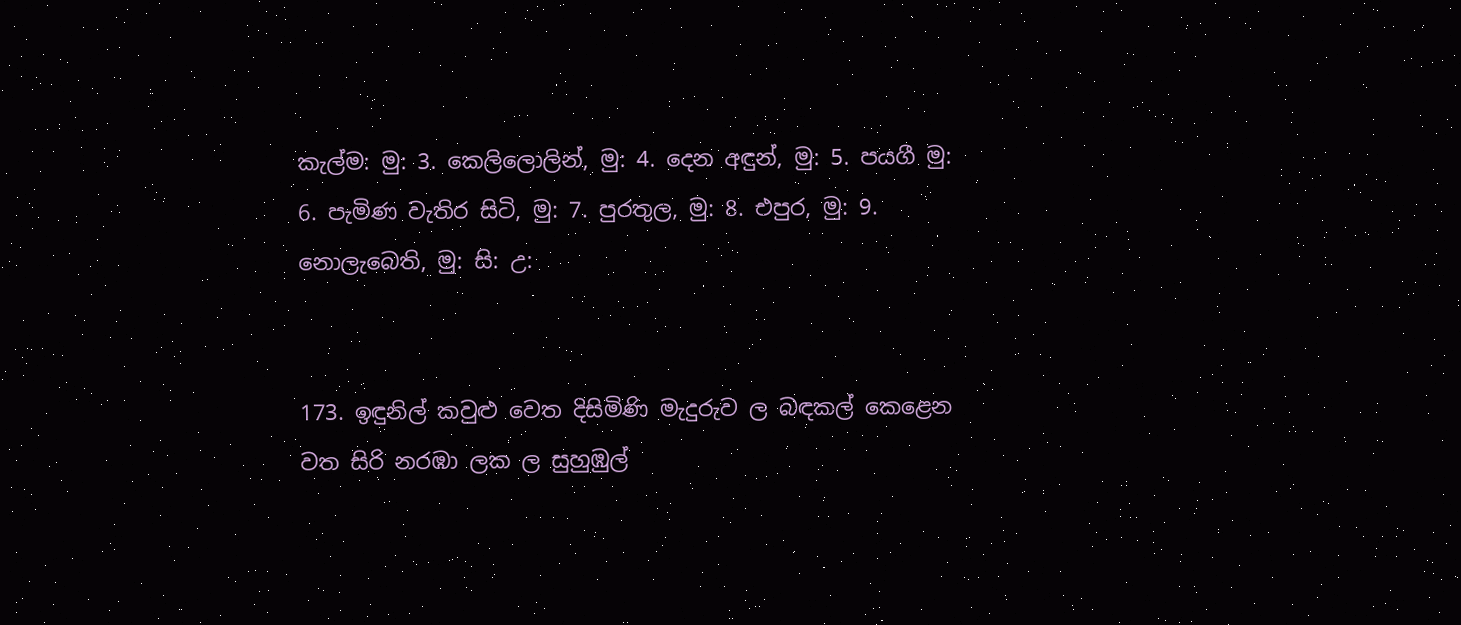කැල්ම: මු: 3. කෙලිලොලින්, මු: 4. දෙන අඳුන්, මු: 5. පයගී මු: 6. පැමිණ වැතිර සිටි, මු: 7. පුරතුල, මු: 8. එපුර, මු: 9. නොලැබෙති, මු: සි: උ:


173. ඉඳුනිල් කවුළු වෙත දිසිමිණි මැදුරුව ල බඳකල් කෙළෙන වත සිරි නරඹා ලක ල සුහුඹුල්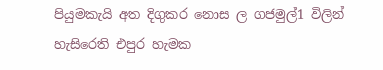පියුමකැයි අත දිගුකර නොස ල ගජමුල්1 විලින් හැසිරෙති එපුර හැමක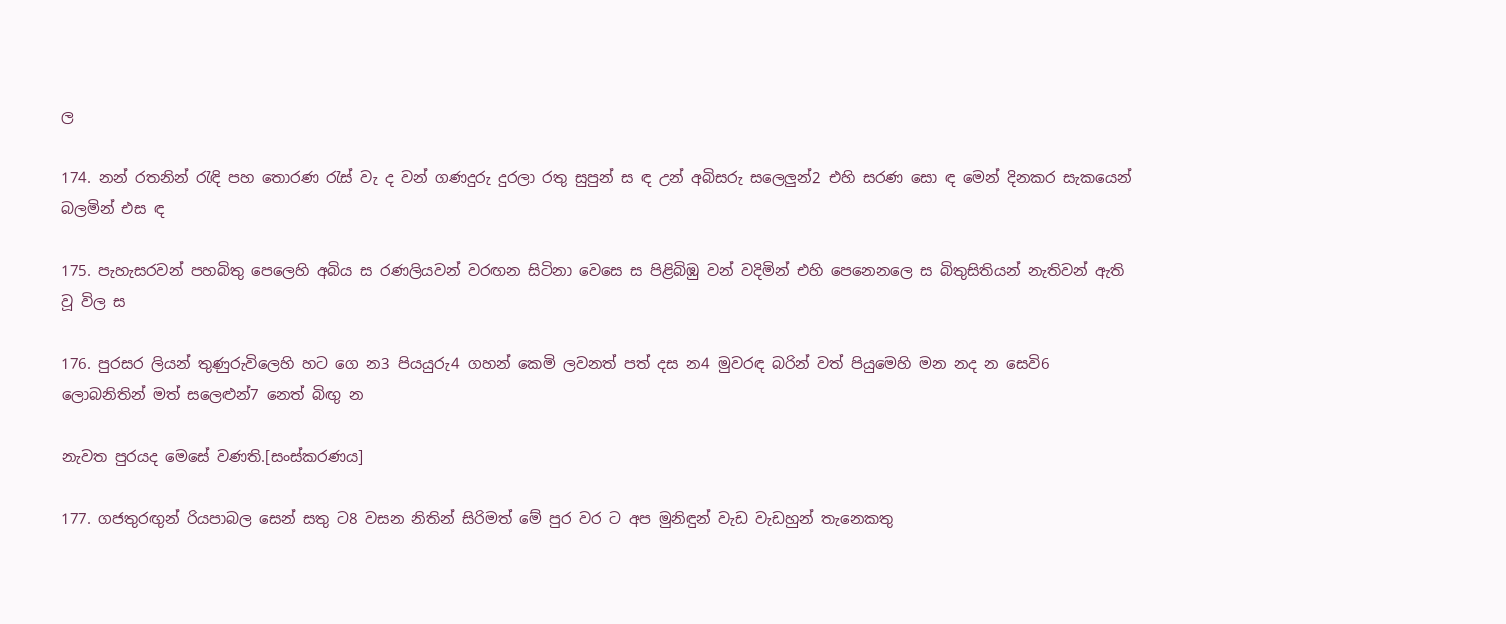ල

174. නන් රතනින් රැඳි පහ තොරණ රැස් වැ ද වන් ගණදුරු දුරලා රතු සුපුන් ස ඳ උන් අබිසරු සලෙලුන්2 එහි සරණ සො ඳ මෙන් දිනකර සැකයෙන් බලමින් එස ඳ

175. පැහැසරවන් පහබිතු පෙලෙහි අබිය ස රණලියවන් වරඟන සිටිනා වෙසෙ ස පිළිබිඹු වන් වදිමින් එහි පෙනෙනලෙ ස බිතුසිතියන් නැතිවන් ඇති වූ විල ස

176. පුරසර ලියන් තුණුරුවිලෙහි හට ගෙ න3 පියයුරු4 ගහන් කෙමි ලවනත් පත් දස න4 මුවරඳ බරින් වත් පියුමෙහි මන නද න සෙවි6 ලොබනිතින් මත් සලෙළුන්7 නෙත් බිඟු න

නැවත පුරයද මෙසේ වණති.[සංස්කරණය]

177. ගජතුරඟුන් රියපාබල සෙන් සතු ට8 වසන නිතින් සිරිමත් මේ පුර වර ට අප මුනිඳුන් වැඩ වැඩහුන් තැනෙකතු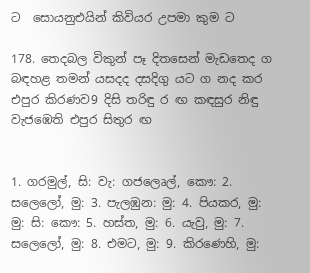ට ‍ සොයනුඑයින් කිවියර උපමා කුම ට

178. තෙදබල විකුන් පෑ දිතසෙන් මැඩතෙද ග බඳහළ තමන් යසදද දසදිගු යට ග නද කර එපුර කිරණව9 දිසි තරිඳු ර ඟ කඳසුර නිඳු වැජඹෙති එපුර සිතුර ඟ


1. ගරමුල්, සි: වැ: ගජලෙෘල්, කෞ: 2. සලෙලෝ, මු: 3. පැලඹුන: මු: 4. පියකර, මු: මු: සි: කෞ: 5. හස්ත, මු: 6. යැවු, මු: 7. ස‍ලෙලෝ, මු: 8. එමට, මු: 9. කිරණෙහි, මු: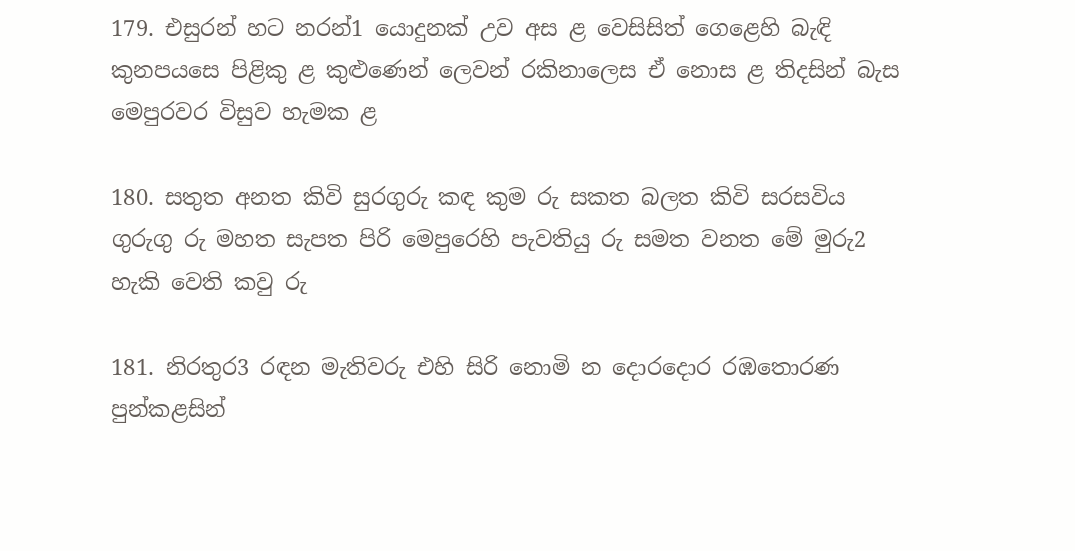179. එසුරන් හට නරන්1 යොදුනක් උව අස ළ වෙසිසිත් ගෙළෙහි බැඳි කුනපයසෙ පිළිකු ළ කුළුණෙන් ලෙවන් රකිනාලෙස ඒ නොස ළ තිදසින් බැස මෙපුරවර විසුව හැමක ළ

180. සතුත අනත කිවි සුරගුරු කඳ කුම රු සකත බලත කිවි සරසවිය ගුරුගු රු මහත සැපත පිරි මෙපුරෙහි පැවතියු රු සමත වනත මේ මුරු2 හැකි වෙති කවු රු

181. නිරතුර3 රඳන මැතිවරු එහි සිරි නොමි න දොරදොර රඹතොරණ පුන්කළසින්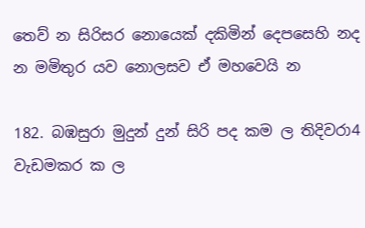තෙව් න සිරිසර නොයෙක් දකිමින් දෙපසෙහි නද න මමිතුර යව නොලසව ඒ මහවෙයි න

182. බඹසුරා මුදුන් දුන් සිරි පද කම ල තිදිවරා4 වැඩමකර ක ල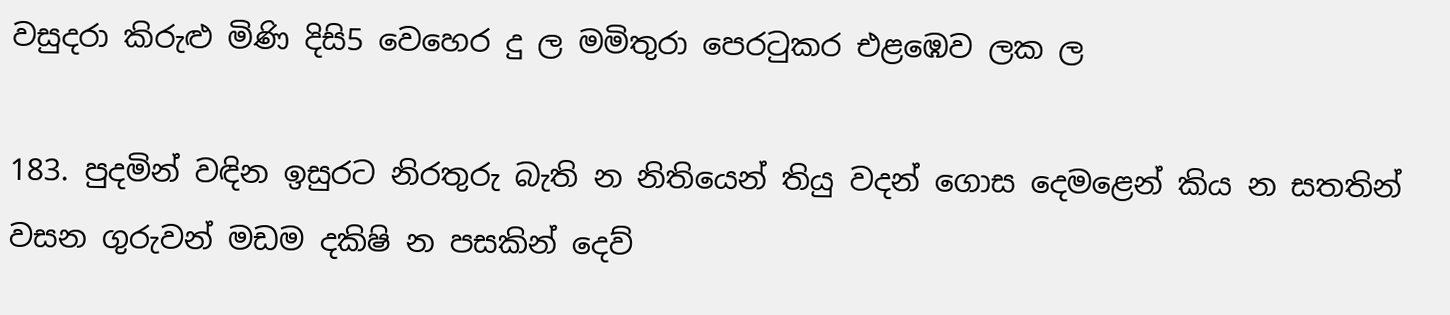වසුදරා කිරුළු මිණි දිසි5 වෙහෙර දු ල මමිතුරා පෙරටුකර එළඹෙව ලක ල

183. පුදමින් වඳින ඉසුරට නිරතුරු බැති න නිතියෙන් තියු වදන් ගොස දෙමළෙන් කිය න සතතින් වසන ගුරුවන් මඩම දකිෂි න පසකින් දෙව්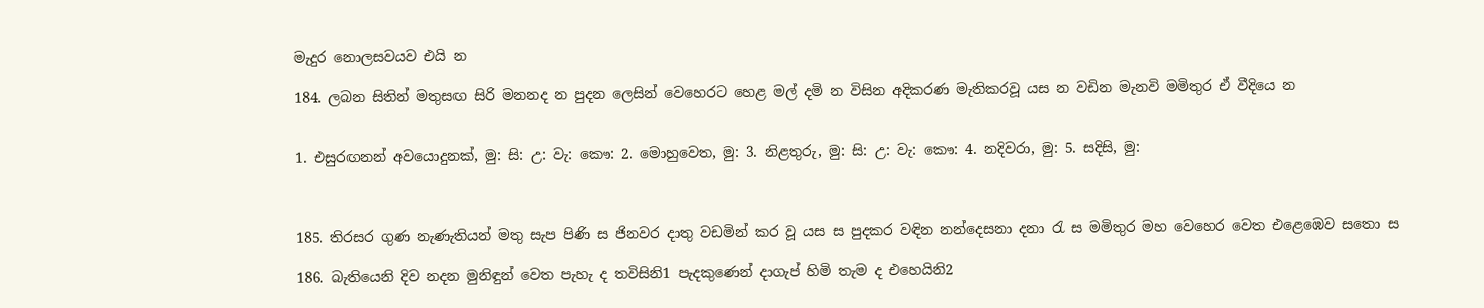මැදුර නොලසවයව එයි න

184. ලබන සිතින් මතුසඟ සිරි මනනද න පුදන ලෙසින් වෙහෙරට හෙළ මල් දමි න විසින අදිකරණ මැතිකරවූ යස න වඩින මැනවි මමිතුර ඒ වීදියෙ න


1. එසුර‍ඟනන් අවයොදුනක්, මු: සි: උ: වැ: කෞ: 2. මොහුවෙත, මු: 3. නිළතුරු, මු: සි: උ: වැ: කෞ: 4. නදිවරා, මු: 5. සදිසි, මු:



185. තිරසර ගුණ නැණැතියන් මතු සැප පිණි ස ජිනවර දාතු වඩමින් කර වූ යස ස පුදකර වඳින නන්දෙසනා දනා රැ ස මමිතුර මහ වෙහෙර වෙත එළෙඹෙව සතො ස

186. බැතියෙනි දිව නදන මුනිඳුන් වෙත පැහැ ද තවිසිනි1 පැදකුණෙන් දාගැප් හිමි තැම ද එහෙයිනි2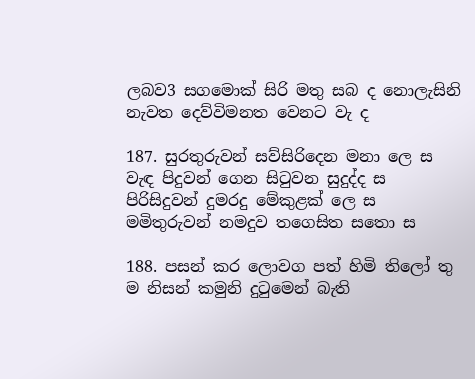ලබව3 සගමොක් සිරි මතු සබ ද නොලැසිනි නැවත දෙව්විමනත වෙනට වැ ද

187. සුරතුරුවන් සව්සිරිදෙන මනා ලෙ ස වැඳ පිදුවන් ගෙන සිටුවන සුදුද්ද ස පිරිසිදුවන් දුමරදු මේකුළක් ලෙ ස මමිතුරුවන් නමදුව ‍තගෙසිත ‍සතො ස

188. පසන් කර ලොවග පත් හිමි ‍තිලෝ තු ම නිසන් කමුනි දුටුමෙන් බැති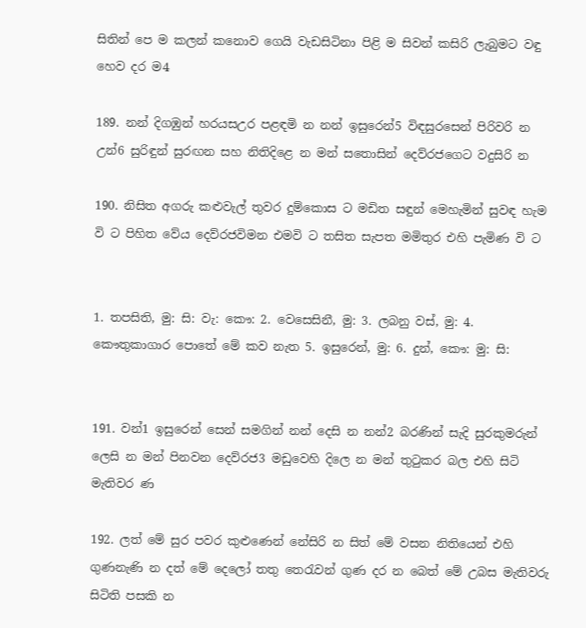සිතින් පෙ ම කලන් කනොව ගෙයි වැඩසිටිනා පිළි ම සිවන් කසිරි ලැබුමට වඳු හෙව දර ම4

189. නන් දිගඹුන් හරයසඋර පළඳමි න නන් ඉසුරෙන්5 විඳසුරසෙන් පිරිවරි න උන්6 සුරිඳුන් සුරඟන සහ නිති‍දිළෙ න මන් ‍ස‍තොසින් දෙව්රජගෙට වදුසිරි න

190. නිසිත අගරු කළුවැල් තුවර දුම්කොස ට මඩිත සඳුන් මෙහැමින් සුවඳ හැම වි ට පිහිත වේය දෙව්රජවිමන එමවි ට තසිත සැපත මමිතුර එහි පැමිණ වි ට


1. තපසිති, මු: සි: වැ: කෞ: 2. වෙසෙසිනී, මු: 3. ලබනු වස්, මු: 4. කෞතුකාගාර පොතේ මේ කව නැත 5. ඉසුරෙන්, මු: 6. දුන්, කෞ: මු: සි:


191. වන්1 ඉසුරෙන් සෙන් සමගින් නන් දෙසි න නන්2 බරණින් සැදි සුරකුමරුන් ලෙසි න මන් පිනවන දෙව්රජ3 මඩුවෙහි ‍දිලෙ න මන් තුටුකර බල එහි සිටි මැතිවර ණ

192. ලත් මේ සුර පවර කුළුණෙන් නේසිරි න සිත් මේ වසන නිතියෙන් එහි ගුණනැණි න දත් මේ දෙ‍ලෝ තතු තෙරැවන් ගුණ දර න බෙත් මේ උබස මැතිවරු සිටිති පසකි න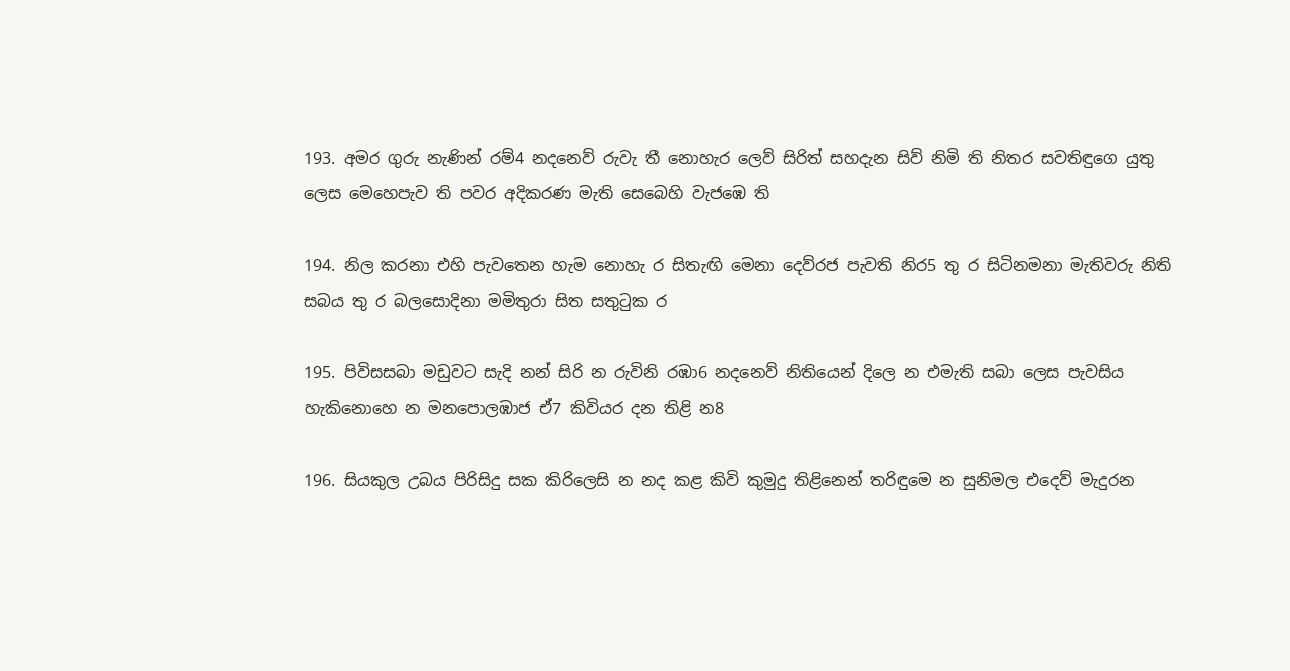193. අමර ගුරු නැණින් රම්4 නදනෙව් රුවැ තී නොහැර ලෙව් සිරිත් සහදැන සිව් ‍නිමි ති නිතර සවතිඳුගෙ යුතු ලෙස මෙහෙපැව ති පවර අදිකරණ මැති සෙබෙහි වැජඹෙ ති

194. නිල කරනා එහි පැවතෙන හැම නොහැ ර සිතැඟි මෙනා දෙව්රජ පැවති නිර5 තු ර සිටිනමනා මැතිවරු නිති සබය තු ර බලසොදිනා මමිතුරා සිත සතුටුක ර

195. පිවි‍සසබා මඩුවට සැදි නන් සිරි න රුවිනි රඹා6 නදනෙව් නිතියෙන් දිලෙ න එමැති සබා ලෙස පැවසිය හැකිනොහෙ න මන‍පොලඹාජ ඒ7 කිවියර දන තිළි න8

196. සියකුල උබය පිරිසිදු සක කිරිලෙසි න නද කළ කිවි කුමුදු ති‍ළිනෙන් තරිඳුමෙ න සුනිමල එදෙව් මැදුරන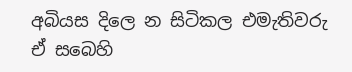අබියස දිලෙ න සිටිකල එමැතිවරු ඒ සබෙහි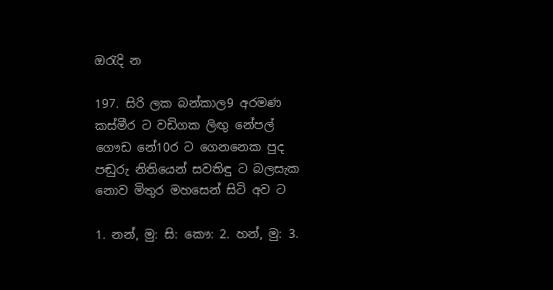ඔරැදි න

197. සිරි ලක බන්කාල9 අරමණ කස්මීර ට වඩිගක ලිඟු නේපල් ගෞඩ නේ10ර ට ගෙනනෙක පුද පඬුරු නිතියෙන් සවතිඳු ට බලසැක නොව මිතුර මහසෙන් සිටි අව ට

1. නන්, මු: සි: කෞ: 2. හන්, මු: 3.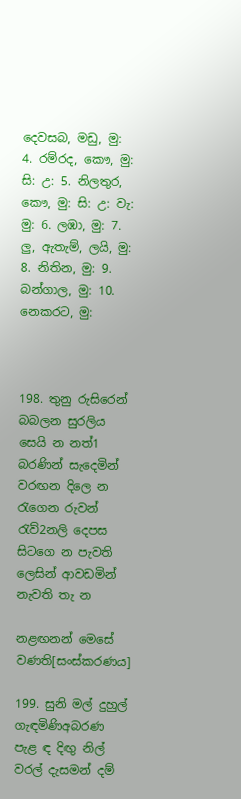දෙවසබ, මඩු, මු: 4. රම්රද, කෞ, මු: සි: උ: 5. නිලතුර, කෞ, මු: සි: උ: වැ: මු: 6. ලඹා, මු: 7. ලු, ඇතැම්, ලයි, මු: 8. නිතින, මු: 9. බන්ගාල, මු: 10. නෙකරට, මු:



198. තුනු රුසිරෙන් බබලන සුරලිය සෙයි න නත්1 බරණින් සැදෙමින් වරඟන දිලෙ න රැගෙන රුවන් රැව්2නලි දෙපස සිටගෙ න පැවති ලෙසින් ආවඩමින් නැවති තැ න

නළඟනන් මෙසේ වණති[සංස්කරණය]

199. සුනි මල් දුහුල් ගැඳමිණිඅබරණ පැළ ඳ දිඟු නිල් වරල් දැසමන් දම්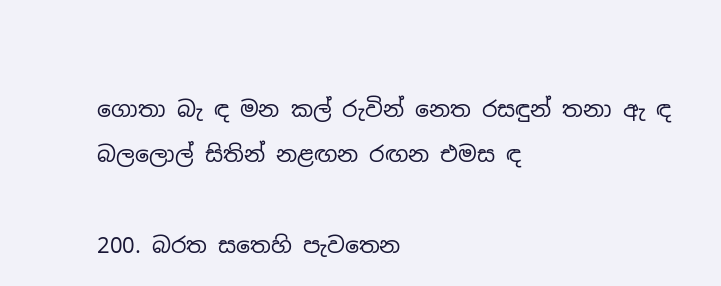ගොතා බැ ඳ මන කල් රුවින් නෙත රසඳුන් තනා ඇ ඳ බලලොල් සිතින් නළඟන රඟන එමස ඳ

200. බරත සතෙහි පැවතෙන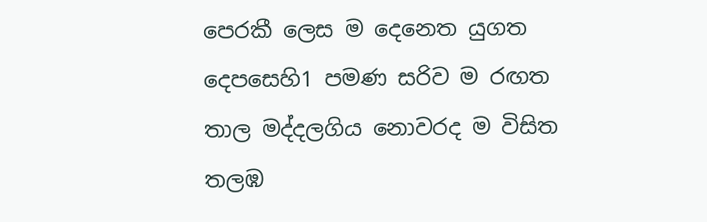පෙරකී ලෙස ම දෙනෙත යුගත දෙපසෙහි1 පමණ සරිව ම රඟත තාල මද්ද‍ලගිය නොවරද ම විසිත තලඹ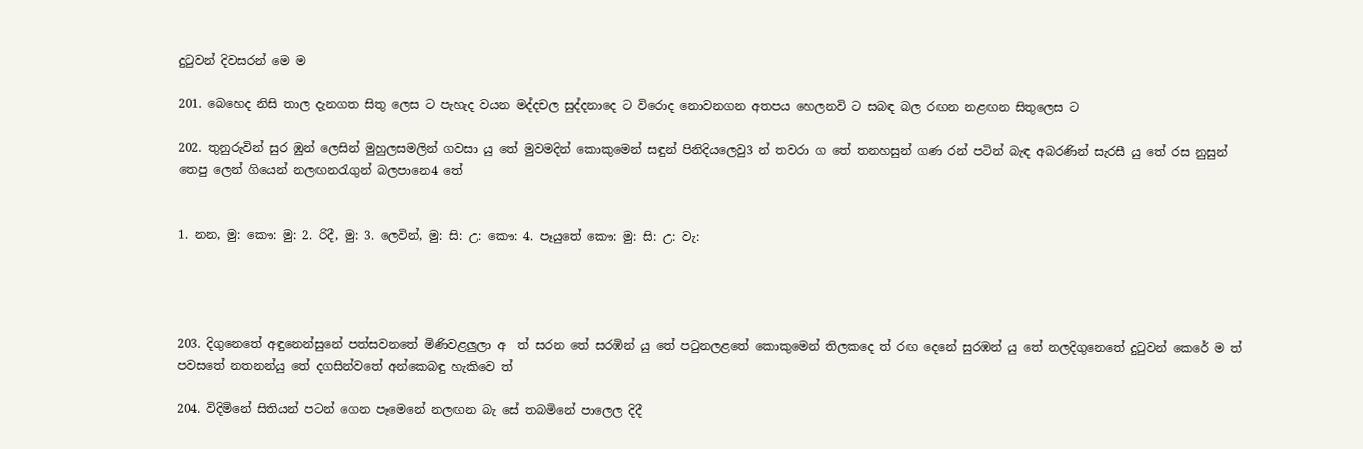දුටුවන් දිවසරන් මෙ ම

201. බෙහෙද නිසි ‍තාල දැනගත සිතු ලෙස ට පැහැද වයන මද්දචල සුද්දනාදෙ ට විරොද නොවනගන අතපය හෙලනවි ට සබඳ බල රඟන නළඟන සිතුලෙස ට

202. තුනුරුවින් සුර ඹුන් ලෙසින් මුහුලසමලින් ගවසා යු තේ මුවමදින් කොකුමෙන් සඳුන් පිනිදි‍යලෙවු3 න් තවරා ග තේ තනහසුන් ගණ රන් පටින් බැඳ අබරණින් සැරසී යු තේ රස නුසුන් තෙපු ලෙන් ගියෙන් නලඟනරැගුන් බලපානෙ4 තේ


1. නන, මු: කෞ: මු: 2. රිදී, මු: 3. ලෙවින්, මු: සි: උ: කෞ: 4. පෑයුතේ කෞ: මු: සි: උ: වැ:




203. දිගුනෙතේ අඳුනෙන්සුනේ පත්සවනතේ මිණි‍වළලුලා අ ‍ ත් සරන තේ සරඹින් යු තේ පටුනලළතේ කොකුමෙන් තිලකදෙ ත් රඟ දෙනේ සුරඹන් යු තේ නලදිගුනෙතේ දුටු‍වන් කෙරේ ම ත් පවසතේ නතනන්යු තේ දගසින්වතේ අන්කෙබඳු හැකිවෙ ත්

204. විදිමිනේ සිතියන් පටන් ගෙන පෑමෙනේ නලඟන බැ සේ තබමිනේ පාලෙල දිදී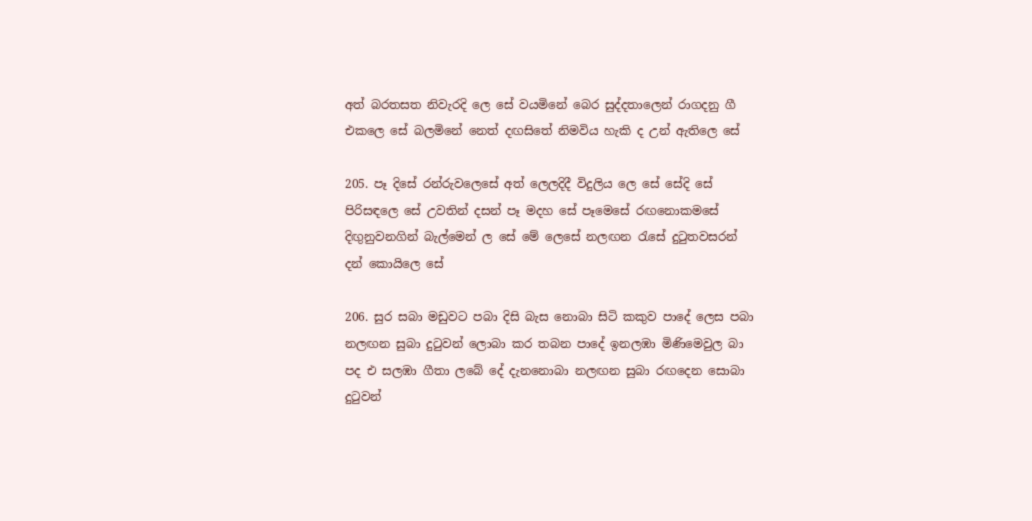අත් බරතසත නිවැරදි ලෙ සේ වයමිනේ බෙර සුද්දතාලෙන් රාගදනු ගී එකලෙ සේ බලමිනේ නෙත් දඟසිතේ නිමවිය හැකි ද උන් ඇතිලෙ සේ

205. පෑ දිසේ රන්රුවලෙසේ අත් ලෙලදිදී විදුලිය ලෙ සේ සේදි‍ සේ පිරිසඳ‍ලෙ සේ උවතින් දසන් පෑ මදහ සේ පෑමෙසේ රඟනොකමසේ දිඟුනුවනගින් බැල්මෙන් ල සේ මේ ලෙසේ නලඟන රැසේ දුටුතවසරන් දන් කොයිලෙ සේ

206. සුර සබා මඩුවට පබා දිසි බැස නොබා සිටි කකුව පාදේ ලෙස පබා නලඟන සුබා දුටුවන් ලොබා කර තබන පාදේ ඉනලඹා මිණිමෙවුල බා පද එ සලඹා ගීතා ලබේ‍ දේ දැනනොබා නලඟන සුබා රඟදෙන සොබා දුටුවන්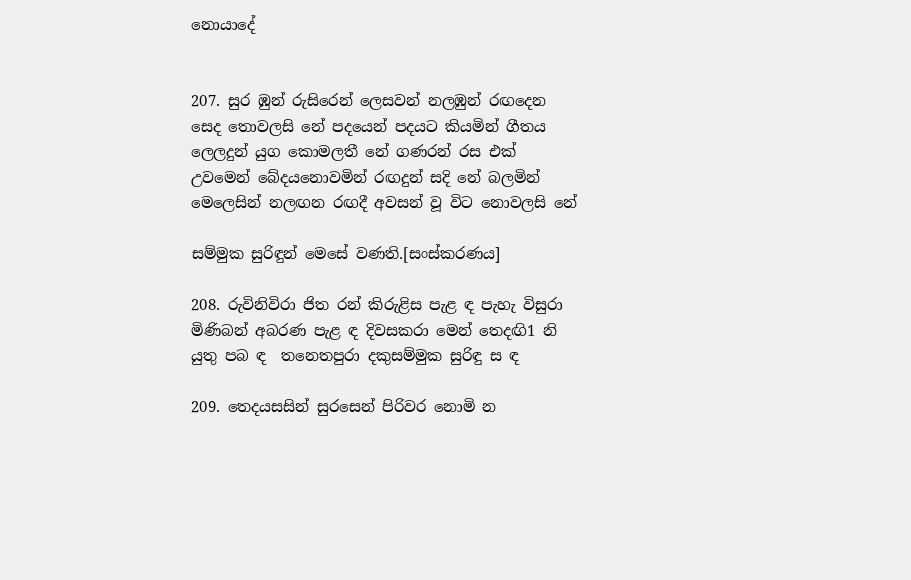නොයාදේ


207. සුර ඹුන් රුසිරෙන් ලෙසවන් නලඹුන් ර‍ඟදෙන සෙද තොවලසි නේ පදයෙන් පදයට කියමින් ‍ගීතය ලෙලදුන් යුග කොමලතී නේ ගණරන් රස එක් උවමෙන් බේද‍යනොවමින් රඟදුන් සදි නේ බලමින් මෙලෙසින් නලඟන රඟදී අවසන් වූ විට නොවලසි නේ

සම්මුක සුරිඳුන් මෙසේ වණති.[සංස්කරණය]

208. රුවිනිවිරා ජිත රන් කිරුළිස පැළ ඳ පැහැ විසුරා මිණිබන් අබරණ පැළ ඳ දිවසකරා මෙන් තෙදඟි1 නි යුතු පබ ඳ ‍ තනෙතපුරා දකු‍සම්මුක සුරිඳු ස ඳ

209. තෙදයසසින් සුරසෙන් පිරිවර නොමි න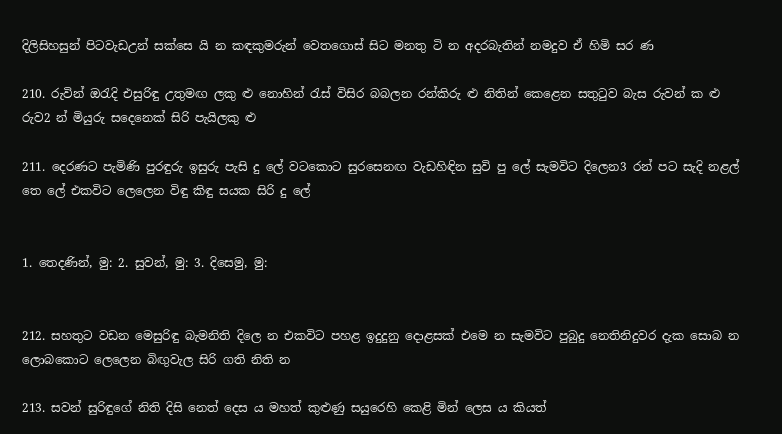දිලිසිහසුන් පිටවැඩඋන් සක්සෙ යි න කඳකුමරුන් වෙතගොස් සිට මනතු ටි න අදරබැතින් නමදුව ඒ හිමි සර ණ

210. රුවින් ඔරැදි එසුරිඳු උතුමඟ ලකු ළු නොහින් රැස් විසිර බබලන රන්කිරු ළු නිතින් කෙළෙන සතු‍ටුව බැස රුවන් ක ළු රුව2 න් මියුරු සදෙනෙක් සිරි පැයිලකු ළු

211. දෙරණට පැමිණි පුරඳුරු ඉසුරු පැසි දු ලේ වටකොට සුරසෙනඟ වැඩහිඳින සුවි පු ලේ සැමවිට දිලෙන3 රන් පට සැදි නළල් තෙ ලේ එකවිට ලෙලෙන විඳු කිඳු සයක සිරි දු ලේ


1. තෙදණින්, මු: 2. සුවන්, මු: 3. දිසෙමු, මු:


212. සහතුට වඩන මෙසුරිඳු බැමනිති ‍දිලෙ න එකවිට පහළ ඉදුදුනු දොළසක් ‍එමෙ න සැමවිට පුබුදු නෙතිනිදුවර දැක සොබ න ලොබකොට ලෙලෙන බිඟුවැල සිරි ගති නිති න

213. සවන් සුරිඳුගේ නිති දිසි නෙත් දෙස ය මහත් කුළුණු සයුරෙහි කෙළි ‍මින් ලෙස ය කියත්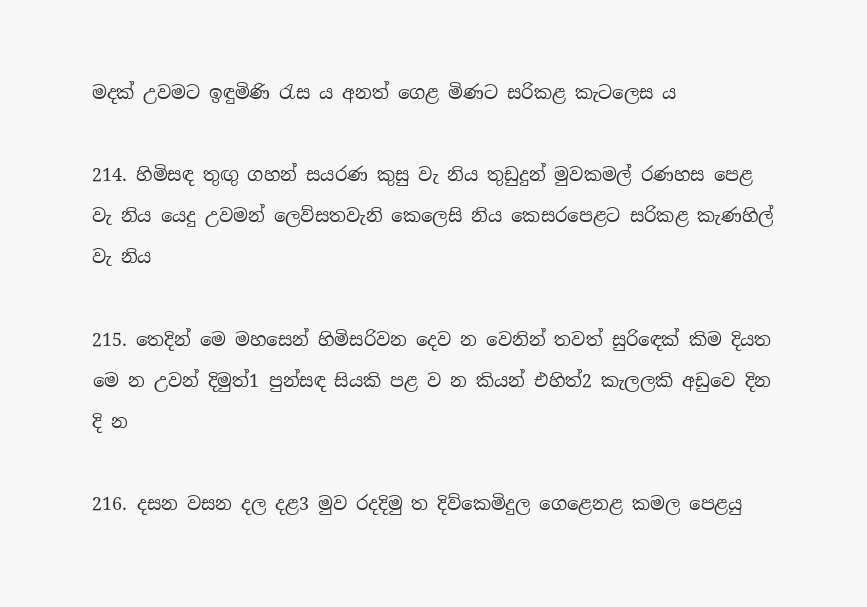මදක් උවමට ඉඳුමිණි රැස ය අනත් ගෙළ මිණට සරිකළ කැටලෙස ය

214. හිමිසඳ තුඟු ගහන් සයරණ කුසු වැ නිය තුඩුදුන් මුවකමල් රණහස පෙළ වැ නිය යෙදු ‍උවම‍න් ලෙව්සතවැනි කෙලෙසි නිය කෙසරපෙළට සරිකළ කැණහිල් වැ නිය

215. තෙදින් මෙ ම‍හසෙන් හිමිසරිවන දෙව න වෙනින් තවත් සුරි‍ඳෙක් කිම දියත මෙ න උවන් දිමුත්1 පුන්ස‍ඳ සියකි පළ ව න කියන් එහිත්2 කැලලකි අඩුවෙ දින දි න

216. දසන වසන දල දළ3 මුව රදදිමු ත දිව්කෙමිදුල ගෙළෙනළ කමල පෙළයු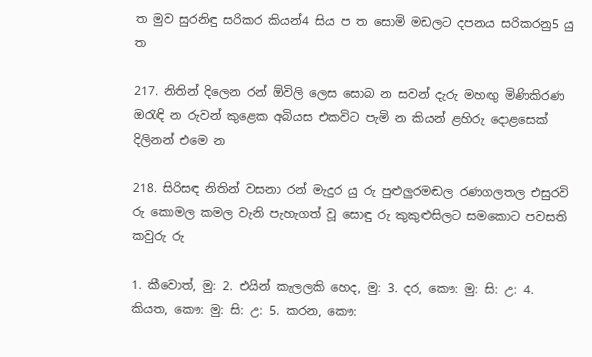ත මුව සුරනිඳු සරිකර කියන්4 සිය ප ත සොමි මඩලට දපනය සරිකරනු5 යු ත

217. නිතින් දිලෙන රන් ඕවිලි ලෙස සොබ න සවන් දැරු මහඟු මිණිකිරණ ඔරැඳි න රුවන් කුළෙක අබියස එකවිට පැමි න කියන් ළහිරු දොළසෙක් දිලි‍නන් එමෙ න

218. සිරිසඳ නිතින් වසනා රන් මැදුර යු රු පුළුලුරමඬල රණගලතල එසුරවි රු කොමල කමල වැනි පැහැගත් වූ සොඳු රු කුකුළුසිලට සමකොට පවසති කවුරු රු

1. කීවොත්, මු: 2. එයින් කැලලකි හෙද, මු: 3. දර, කෞ: මු: සි: උ: 4. කියත, කෞ: මු: සි: උ: 5. කරන, කෞ: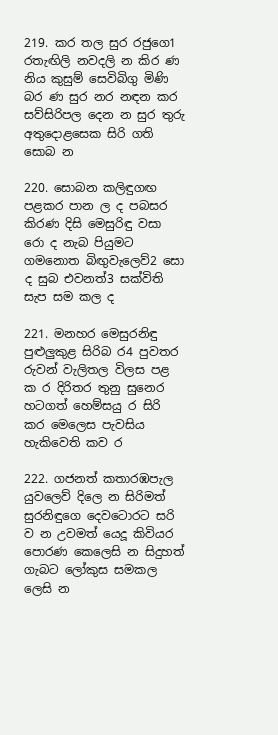219. කර තල සුර රජුගෙ1 රතැඟිලි නවදලි න කිර ණ නිය කුසුම් සෙවිබිගු මිණි බර ණ සුර නර නඳන කර සව්සිරිපල දෙන න සුර තුරු අතුදොළසෙක සිරි ගති සොබ න

220. සොබන කලිඳු‍ගඟ පළකර පාන ල ද පබසර කිරණ දිසි මෙසුරිඳු වසා රො ද නැබ පියුමට ගමනොත බිඟුවැලෙව්2 සො ද සුබ එවනත්3 සක්විති සැප සම කල ද

221. මනහර මෙසුරනිඳු පුළුලුකුළ සිරිබ ර4 පුවතර රුවන් වැලිතල විලස පළ ක ර දිරිතර තුනු සුනෙර හටගත් හෙම්සයු ර සිරි කර මෙලෙස පැවසිය හැකිවෙති කව ර

222. ගජනත් කතාරඹපැල යුවලෙව් දිලෙ න සිරිමත් සුරනිඳුගෙ දෙවටොරට සරි ව න උවමත් යෙදූ කිවියර පොරණ කෙලෙසි න සිදුහත් ගැබට ලෝකුස සමකල ලෙසි න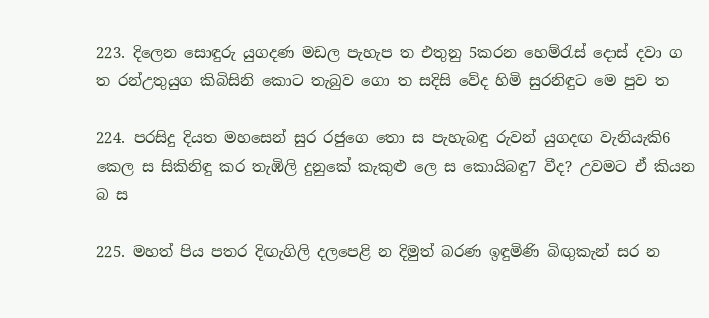223. දිලෙන සොඳුරු යුගදණ මඩල පැහැප ත එතුනු 5කරන හෙම්රැස් දොස් දවා ග ත රන්උතුයුග කිබිසිනි කොට තැබුව ගො ත සදිසි වේද හිමි සුරනිඳුට මෙ පුව ත

224. පරසිදු දියත මහසෙන් සුර රජුගෙ තො ස පැහැබඳු රුවන් යුගදඟ වැනියැකි6 කෙල ස සිකිනිඳු කර තැඹිලි දුනුකේ කැකුළු ලෙ ස කොයිබඳු7 වීද? උවමට ඒ කියන බ ස

225. මහත් පිය පතර දිඟැගිලි ‍දලපෙළි න දිමුත් බරණ ඉඳුමිණි බිඟුකැන් සර න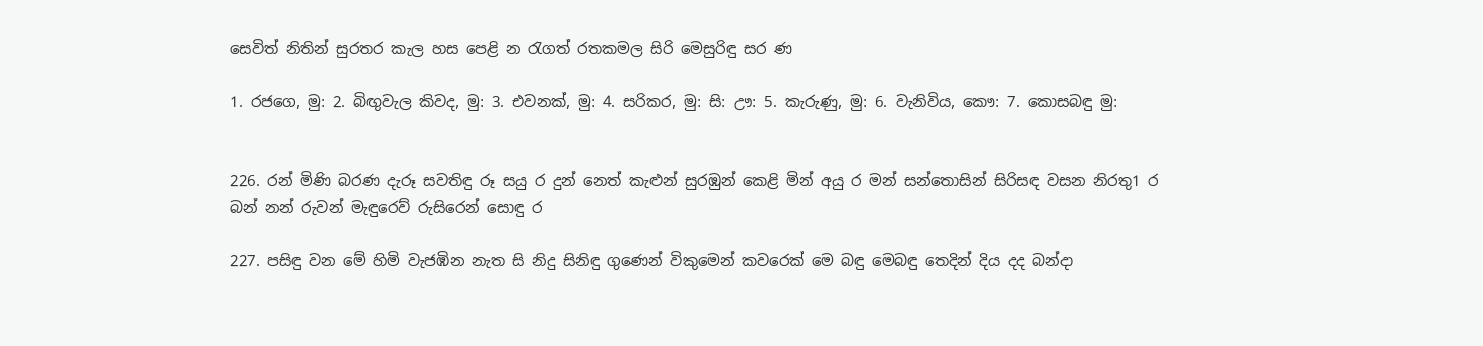සෙවිත් නිතින් සුරතර කැල හස පෙළි න රැගත් රතකමල සිරි මෙසුරිඳු සර ණ

1. රජගෙ, මු: 2. බිඟුවැල කිවද, මු: 3. එවනක්, මු: 4. සරිකර, මු: සි: ඌ: 5. කැරුණු, මු: 6. වැනිවිය, කෞ: 7. කොසබඳු මු:


226. රන් මිණි බරණ දැරූ සවතිඳු රූ සයු ර දුන් නෙත් කැළුන් සුරඹුන් කෙළි මින් අයු ර මන් සන්තොසින් සිරිසඳ වසන නිරතු1 ර බන් නන් රුවන් මැඳුරෙව් රුසිරෙන් සොඳු ර

227. පසිඳු වන මේ හිමි වැජඹින නැත සි නිදු සිනිඳු ගුණෙන් විකුමෙන් කවරෙක් මෙ බඳු මෙබඳු තෙදින් දිය දද බන්දා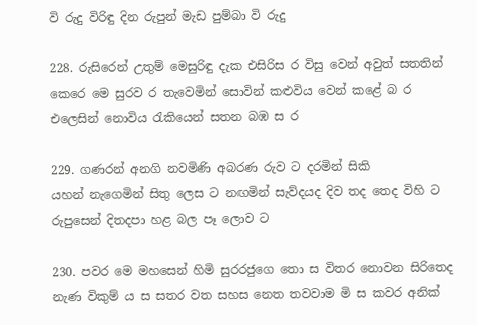වි රුදු විරිඳු දින රුපුන් මැඩ පුම්බා වි රුදු

228. රුසිරෙන් උතුම් මෙසුරිඳු දැක එසිරිස ර විසු වෙන් අවුත් සතතින් කෙරෙ මෙ සුරව ර තැවෙමින් සොවින් කළුවිය වෙන් කළේ බ ර එලෙසින් නොවිය රැකියෙන් සතන බඹ ස ර

229. ගණරන් අනගි නවමිණි අබරණ රුව ට දරමින් සිකි යහන් ‍නැගෙමින් සිතු ලෙස ට නඟමින් සැව්දයද දිව තද තෙද විහි ට රුපුසෙන් දිතදපා හළ බල පෑ ලොව ට

230. පවර මෙ මහසෙන් හිමි සුරරජුගෙ තො ස විතර නොවන සිරිතෙද නැණ විකුම් ය ස සතර වත සහස නෙත තවවාම මි ස කවර අනික්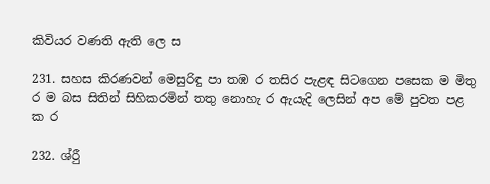කිවියර වණති ඇති ලෙ ස

231. සහස කිරණවන් මෙසුරිඳු‍ පා තඹ ර තසිර පැළඳ සිටගෙන පසෙක ම මිතු ර ම බස සිතින් සිහිකරමින් ‍තතු නොහැ ර ඇයැදි ලෙසින් අප මේ පුවත පළ ක ර

232. ශ්රීු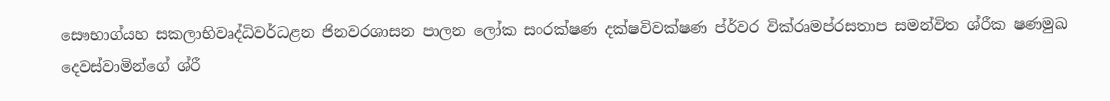සෞභාග්යහ සකලාභිවෘද්ධිවර්ධළන ජිනවරශාසන පාලන ලෝක සංරක්ෂණ දක්ෂවිවක්ෂණ ප්ර්වර වික්රෘමප්රසතාප සමන්විත ශ්රීක ෂණමුඛ දෙවස්වාමින්ගේ ශ්රී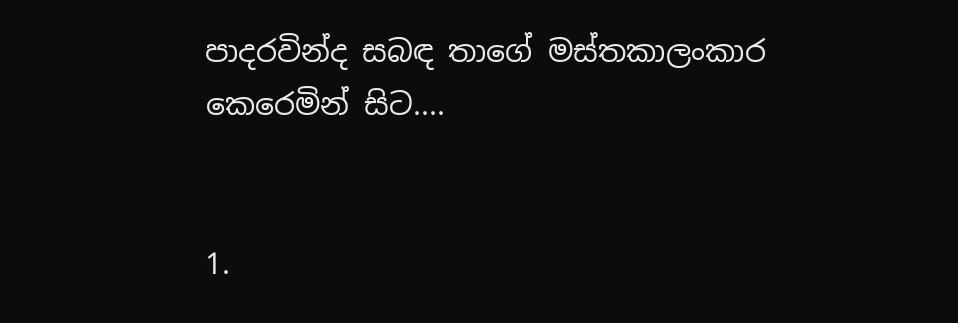පාදරවින්ද සබඳ තාගේ මස්තකාලංකාර කෙරෙමින් සිට....


1.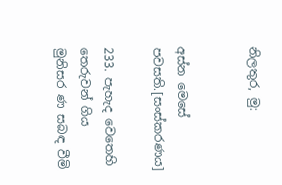නිලතුර, මු:


අස්න මෙසේ පවසති.[සංස්කරණය]

233. පැහැද වෙතෙහි තෙරුවන් ගිය මුනිසර ණ සබඳ වීමි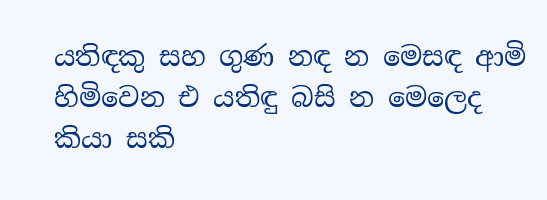යතිඳකු සහ ගුණ නඳ න මෙසඳ ආමි හිමිවෙන එ යතිඳු බසි න මෙලෙද කියා සකි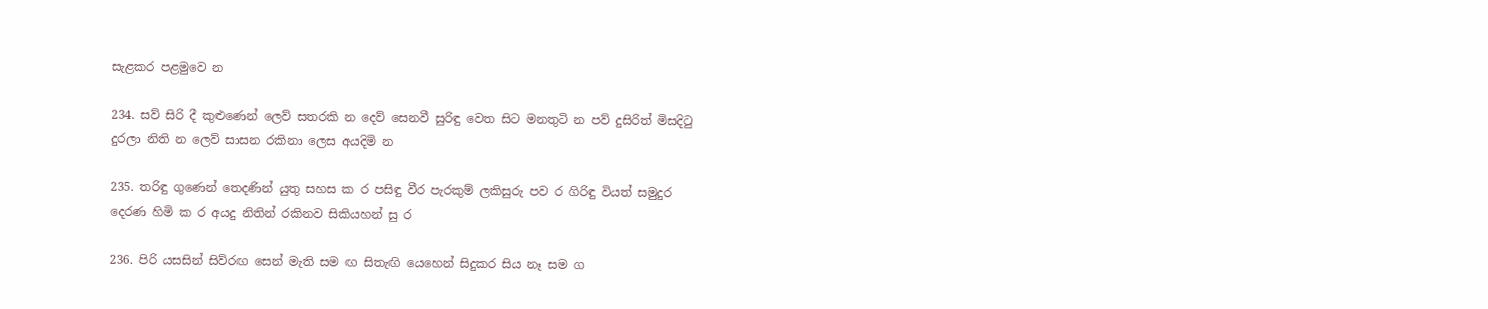සැළකර පළමුවෙ න

234. සව් සිරි දී කුළුණෙන් ලෙව් ‍සතරකි න දෙව් සෙනවී සුරිඳු වෙත සිට ‍මනතුටි න පව් දුසිරිත් මිසදිටු දුරලා නිති න ලෙව් සාසන රකිනා ලෙස අයදිමි න

235. තරිඳු ගුණෙන් තෙදණින් යුතු සහස ක ර පසිඳු වීර පැරකුම් ලකිසුරු පව ර ගිරිඳු වියත් සමුදුර දෙරණ හිමි ක ර අයදු නිතින් රකිනව සිකියහන් සු ර

236. පිරි යසසින් සිව්රඟ සෙන් මැති සම ඟ සිතැඟි යෙහෙන් සිදුකර සිය නෑ සම ග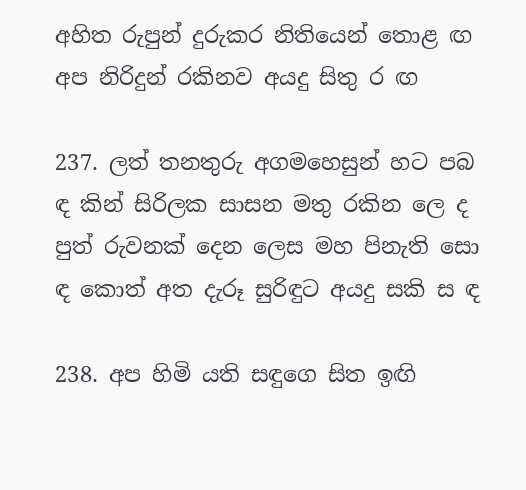අහිත රුපුන් දුරුකර නිතියෙන් තොළ ඟ අප නිරිදුන් රකිනව අයදු සිතු ර ඟ

237. ලත් තනතුරු අගමහෙසුන් හට පබ ඳ කින් සිරිලක සාසන මතු රකින ලෙ ද පුත් රුවනක් දෙන ලෙස මහ පිනැති සො ඳ කොත් අත දැරූ සුරිඳුට අයදු සකි ස ඳ

238. අප හිමි යති සඳුගෙ සිත ඉඟි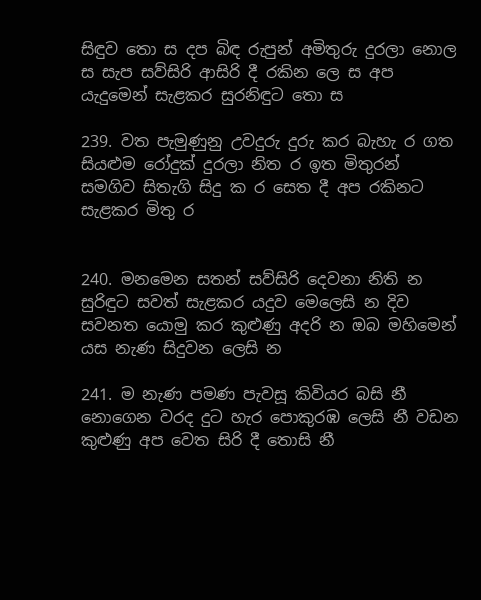සිඳුව තො ස දප බිඳ රුපුන් අමිතුරු දුරලා නොල ස සැප සව්සිරි ආසිරි දී රකින ලෙ ස අප යැදුමෙන් සැළකර සුරනිඳුට තො ස

239. වත පැමුණුනු උවදුරු දුරු කර බැහැ ර ගත සියළුම රෝදුක් දුරලා නිත ර ඉත මිතුරන් සමගිව සිතැගි ‍සිදු ක ර සෙත දී අප රකිනට සැළකර මිතු ර


240. මනමෙන සතන් සව්සිරි දෙවනා නිති න සුරිඳුට සවත් සැළකර යදුව මෙලෙසි න දිව සවනත යොමු කර කුළුණු අදරි න ඔබ මහිමෙන් යස නැණ සිදුවන ලෙසි න

241. ම නැණ පමණ පැවසූ කිවියර බසි නී නොගෙන වරද දුට හැර පොකුරඹ ලෙසි නී වඩන කුළුණු අප වෙත සිරි දී තොසි නී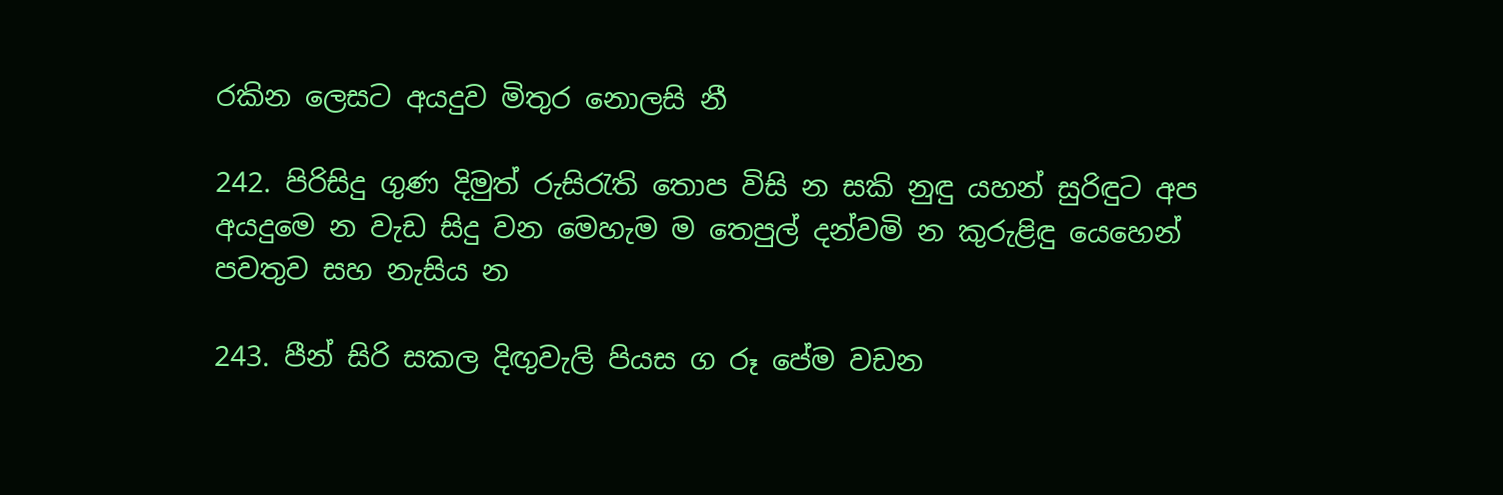රකින ලෙසට අයදුව මිතුර නොලසි නී

242. පිරිසිදු ගුණ දිමුත් රුසිරැති තොප විසි න සකි නුඳු යහන් සුරිඳුට අප අයදුමෙ න වැඩ සිදු වන මෙහැම ම තෙපුල් දන්වමි න කුරුළිඳු යෙහෙන් පවතුව සහ නැසිය න

243. පීන් සිරි සකල දිඟුවැලි පියස ග රූ පේම වඩන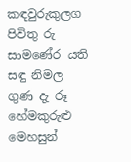කඳවුරුකුලග පිවිතු රු සාමණේර යති සඳු ‍නිමල ගුණ දැ රූ හේමකුරුළු මෙහසුන්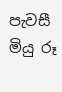පැවසී මියු රූ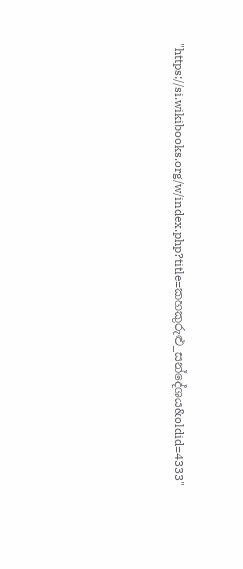"https://si.wikibooks.org/w/index.php?title=කහකුරුළු_ස‍න්දේශය&oldid=4333"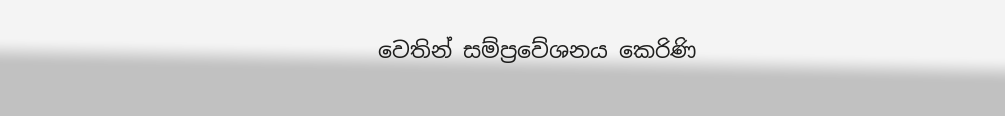වෙතින් සම්ප්‍රවේශනය කෙරිණි